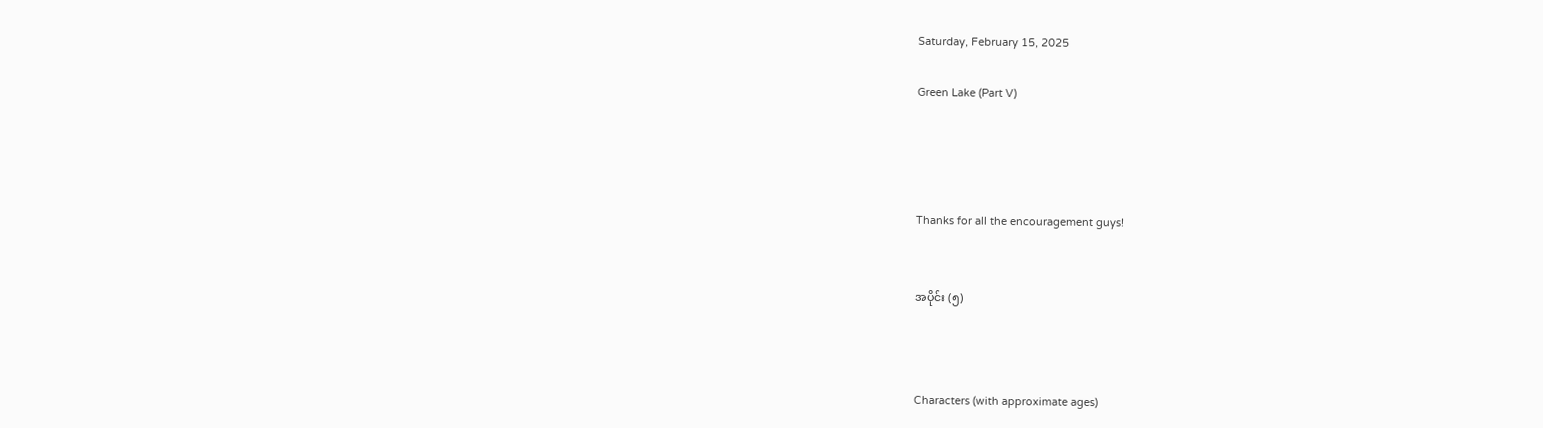Saturday, February 15, 2025

Green Lake (Part V)




Thanks for all the encouragement guys!


အပိုင်း (၅)



Characters (with approximate ages)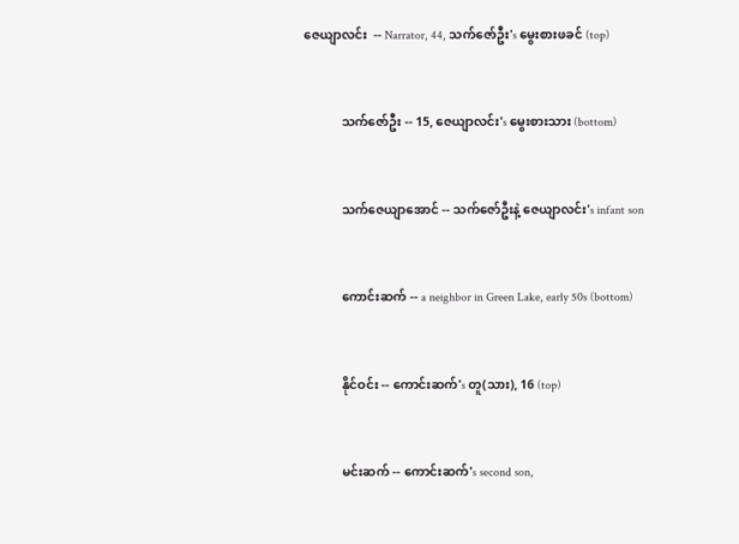ဇေယျာလင်း  -- Narrator, 44, သက်ဇော်ဦး's မွေးစားဖခင် (top)


            သက်ဇော်ဦး -- 15, ဇေယျာလင်း's မွေးစားသား (bottom)


            သက်ဇေယျာအောင် -- သက်ဇော်ဦးနဲ့ ဇေယျာလင်း's infant son


            ကောင်းဆက် -- a neighbor in Green Lake, early 50s (bottom)


            နိုင်ဝင်း -- ကောင်းဆက်'s တူ(သား), 16 (top)


            မင်းဆက် -- ကောင်းဆက်'s second son,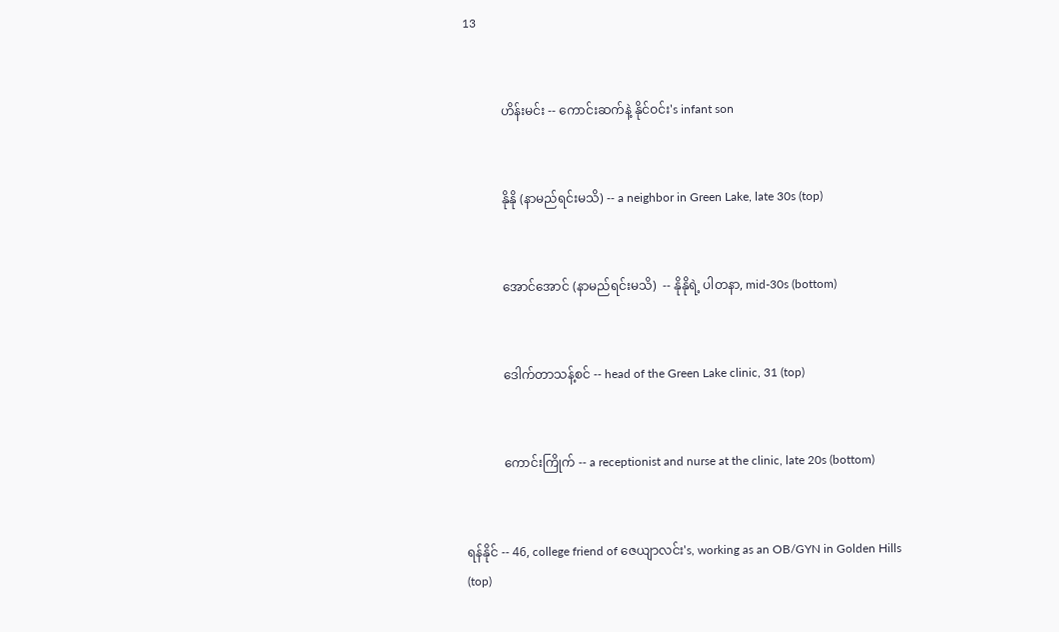13


            ဟိန်းမင်း -- ကောင်းဆက်နဲ့ နိုင်ဝင်း's infant son


            နိုနို (နာမည်ရင်းမသိ) -- a neighbor in Green Lake, late 30s (top)


            အောင်အောင် (နာမည်ရင်းမသိ)  -- နိုနိုရဲ့ ပါတနာ, mid-30s (bottom)


            ဒေါက်တာသန့်စင် -- head of the Green Lake clinic, 31 (top)


            ကောင်းကြိုက် -- a receptionist and nurse at the clinic, late 20s (bottom)


ရန်နိုင် -- 46, college friend of ဇေယျာလင်း's, working as an OB/GYN in Golden Hills (top)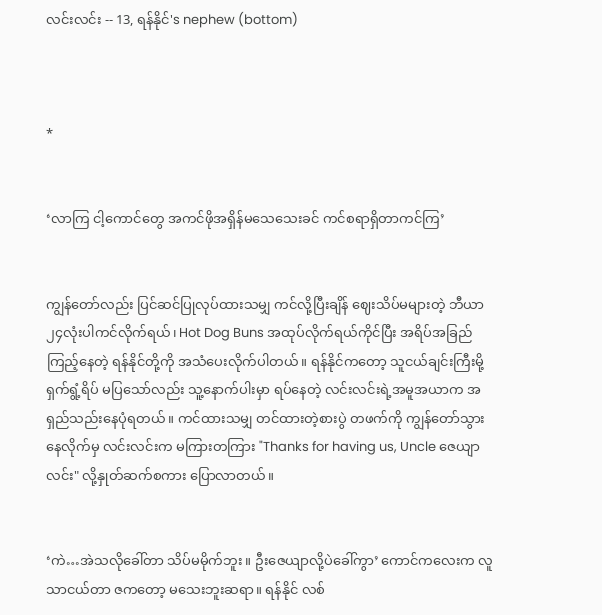လင်းလင်း -- 13, ရန်နိုင်'s nephew (bottom)



*


‘လာကြ ငါ့ကောင်တွေ အကင်ဖိုအရှိန်မသေသေးခင် ကင်စရာရှိတာကင်ကြ’


ကျွန်တော်လည်း ပြင်ဆင်ပြုလုပ်ထားသမျှ ကင်လို့ပြီးချိန် ဈေးသိပ်မများတဲ့ ဘီယာ ၂၄လုံးပါကင်လိုက်ရယ်၊ Hot Dog Buns အထုပ်လိုက်ရယ်ကိုင်ပြီး အရိပ်အခြည်ကြည့်နေတဲ့ ရန်နိုင်တို့ကို အသံပေးလိုက်ပါတယ်။ ရန်နိုင်ကတော့ သူငယ်ချင်းကြီးမို့ ရှက်ရွံ့ရိပ် မပြသော်လည်း သူ့နောက်ပါးမှာ ရပ်နေတဲ့ လင်းလင်းရဲ့အမူအယာက အရှည်သည်းနေပုံရတယ်။ ကင်ထားသမျှ တင်ထားတဲ့စားပွဲ တဖက်ကို ကျွန်တော်သွားနေလိုက်မှ လင်းလင်းက မကြားတကြား "Thanks for having us, Uncle ဇေယျာလင်း" လို့နှုတ်ဆက်စကား ပြောလာတယ်။


‘ကဲ…အဲသလိုခေါ်တာ သိပ်မမိုက်ဘူး။ ဦးဇေယျာလို့ပဲခေါ်ကွာ’ ကောင်ကလေးက လူသာငယ်တာ ဇကတော့ မသေးဘူးဆရာ။ ရန်နိုင် လစ်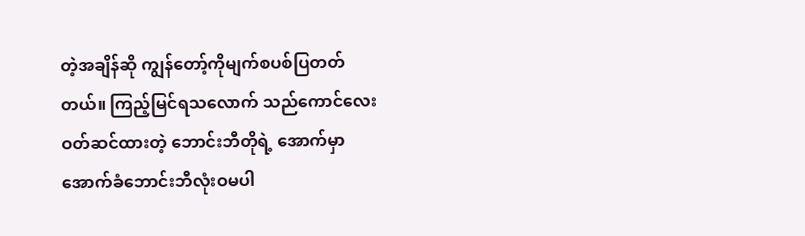တဲ့အချိန်ဆို ကျွန်တော့်ကိုမျက်စပစ်ပြတတ်တယ်။ ကြည့်မြင်ရသလောက် သည်ကောင်လေးဝတ်ဆင်ထားတဲ့ ဘောင်းဘီတိုရဲ့ အောက်မှာ အောက်ခံဘောင်းဘီလုံးဝမပါ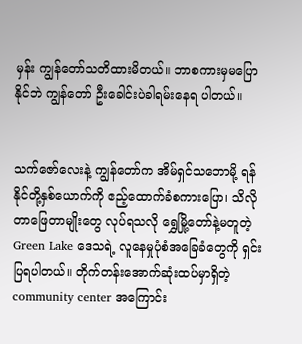မှန်း ကျွန်တော်သတိထားမိတယ်။ ဘာစကားမှမပြောနိုင်ဘဲ ကျွန်တော် ဦးခေါင်းပဲခါရမ်းနေရ ပါတယ်။


သက်ဇော်လေးနဲ့ ကျွန်တော်က အိမ်ရှင်သဘောမို့ ရန်နိုင်တို့နှစ်ယောက်ကို ဧည့်ထောက်ခံစကားပြော၊ သိလိုတာဖြေတာမျိုးတွေ လုပ်ရသလို ရွှေမြို့တော်နဲ့မတူတဲ့ Green Lake ဒေသရဲ့ လူနေမှုပုံစံအခြေခံတွေကို ရှင်းပြရပါတယ်။ တိုက်တန်းအောက်ဆုံးထပ်မှာရှိတဲ့ community center အကြောင်း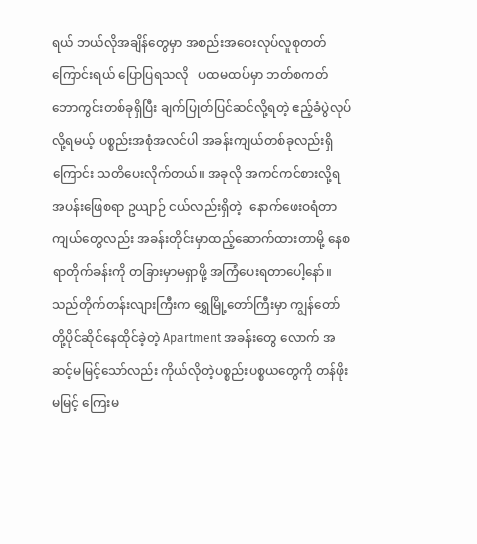ရယ် ဘယ်လိုအချိန်တွေမှာ အစည်းအဝေးလုပ်လူစုတတ် ကြောင်းရယ် ပြောပြရသလို   ပထမထပ်မှာ ဘတ်စကတ်ဘောကွင်းတစ်ခုရှိပြီး ချက်ပြုတ်ပြင်ဆင်လို့ရတဲ့ ဧည့်ခံပွဲလုပ်လို့ရမယ့် ပစ္စည်းအစုံအလင်ပါ အခန်းကျယ်တစ်ခုလည်းရှိကြောင်း သတိပေးလိုက်တယ်။ အခုလို အကင်ကင်စားလို့ရ အပန်းဖြေစရာ ဥယျာဉ် ငယ်လည်းရှိတဲ့  နောက်ဖေးဝရံတာကျယ်တွေလည်း အခန်းတိုင်းမှာထည့်ဆောက်ထားတာမို့ နေစရာတိုက်ခန်းကို တခြားမှာမရှာဖို့ အကြံပေးရတာပေါ့နော်။ သည်တိုက်တန်းလျားကြီးက ရွှေမြို့တော်ကြီးမှာ ကျွန်တော်တို့ပိုင်ဆိုင်နေထိုင်ခဲ့တဲ့ Apartment အခန်းတွေ လောက် အဆင့်မမြင့်သော်လည်း ကိုယ်လိုတဲ့ပစ္စည်းပစ္စယတွေကို တန်ဖိုးမမြင့် ကြေးမ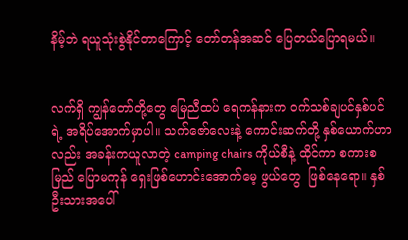နိမ့်ဘဲ ရယူသုံးစွဲနိုင်တာကြောင့် တော်တန်အဆင် ပြေတယ်ပြောရမယ်။


လက်ရှိ ကျွန်တော်တို့တွေ မြေညီထပ် ရေကန်နားက ဝက်သစ်ချပင်နှစ်ပင်ရဲ့ အရိပ်အောက်မှာပါ။ သက်ဇော်လေးနဲ့ ကောင်းဆက်တို့ နှစ်ယောက်ဟာလည်း အခန်းကယူလာတဲ့ camping chairs ကိုယ်စီနဲ့ ထိုင်ကာ စကားစမြည် ပြောမကုန် ရှေးဖြစ်ဟောင်းအောက်မေ့ ဖွယ်တွေ  ဖြစ်နေရော။ နှစ်ဦးသားအပေါ်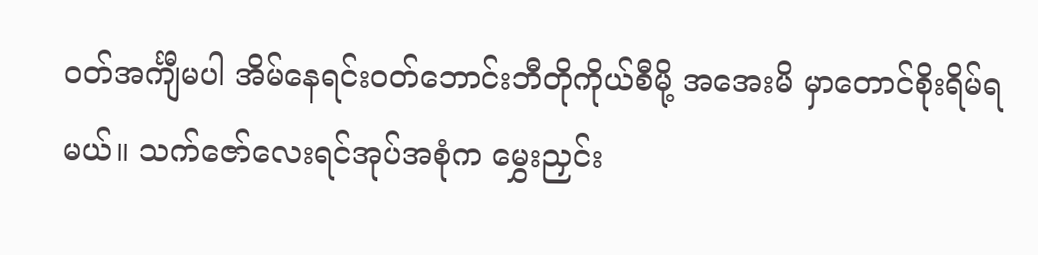ဝတ်အင်္ကျီမပါ အိမ်နေရင်းဝတ်ဘောင်းဘီတိုကိုယ်စီမို့ အအေးမိ မှာတောင်စိုးရိမ်ရမယ်။ သက်ဇော်လေးရင်အုပ်အစုံက မွှေးညှင်း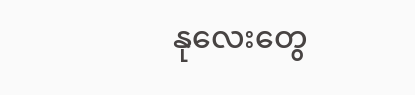နုလေးတွေ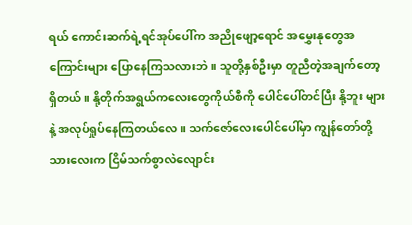ရယ် ကောင်းဆက်ရဲ့ရင်အုပ်ပေါ်က အညိုဖျော့ရောင် အမွှေးနုတွေအကြောင်းများ ပြောနေကြသလားဘဲ။ သူတို့နှစ်ဦးမှာ တူညီတဲ့အချက်တော့ရှိတယ်။ နို့တိုက်အရွယ်ကလေးတွေကိုယ်စီကို ပေါင်ပေါ်တင်ပြီး နို့ဘူး များနဲ့ အလုပ်ရှုပ်နေကြတယ်လေ။ သက်ဇော်လေးပေါင်ပေါ်မှာ ကျွန်တော်တို့သားလေးက ငြိမ်သက်စွာလဲလျောင်း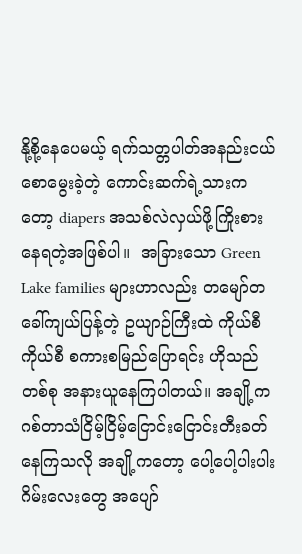နို့စို့နေပေမယ့် ရက်သတ္တပါတ်အနည်းငယ်စောမွေးခဲ့တဲ့ ကောင်းဆက်ရဲ့သားကတော့ diapers အသစ်လဲလှယ်ဖို့ကြိုးစားနေရတဲ့အဖြစ်ပါ။  အခြားသော Green Lake families များဟာလည်း တမျော်တခေါ်ကျယ်ပြန့်တဲ့ ဥယျာဉ်ကြီးထဲ ကိုယ်စီကိုယ်စီ စကားစမြည်ပြောရင်း ဟိုသည်တစ်စု အနားယူနေကြပါတယ်။ အချို့က ဂစ်တာသံငြိမ့်ငြိမ့်ငြောင်းငြောင်းတီးခတ်နေကြသလို အချို့ကတော့ ပေါ့ပေါ့ပါးပါး ဂိမ်းလေးတွေ အပျော်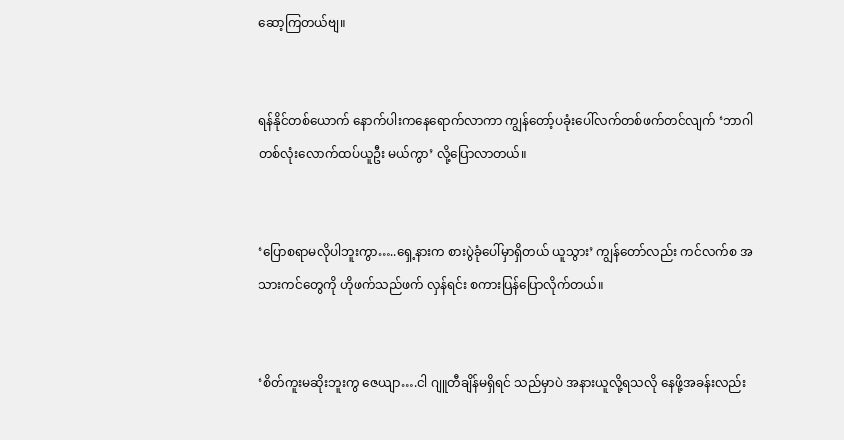ဆော့ကြတယ်ဗျ။


ရန်နိုင်တစ်ယောက် နောက်ပါးကနေရောက်လာကာ ကျွန်တော့်ပခုံးပေါ်လက်တစ်ဖက်တင်လျက် ‘ဘာဂါ တစ်လုံးလောက်ထပ်ယူဦး မယ်ကွာ’ လို့ပြောလာတယ်။


‘ပြောစရာမလိုပါဘူးကွာ…..ရှေ့နားက စားပွဲခုံပေါ်မှာရှိတယ် ယူသွား’ ကျွန်တော်လည်း ကင်လက်စ အသားကင်တွေကို ဟိုဖက်သည်ဖက် လှန်ရင်း စကားပြန်ပြောလိုက်တယ်။


‘စိတ်ကူးမဆိုးဘူးကွ ဇေယျာ….ငါ ဂျူတီချိန်မရှိရင် သည်မှာပဲ အနားယူလို့ရသလို နေဖို့အခန်းလည်း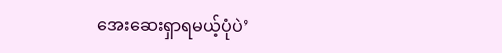အေးဆေးရှာရမယ့်ပုံပဲ’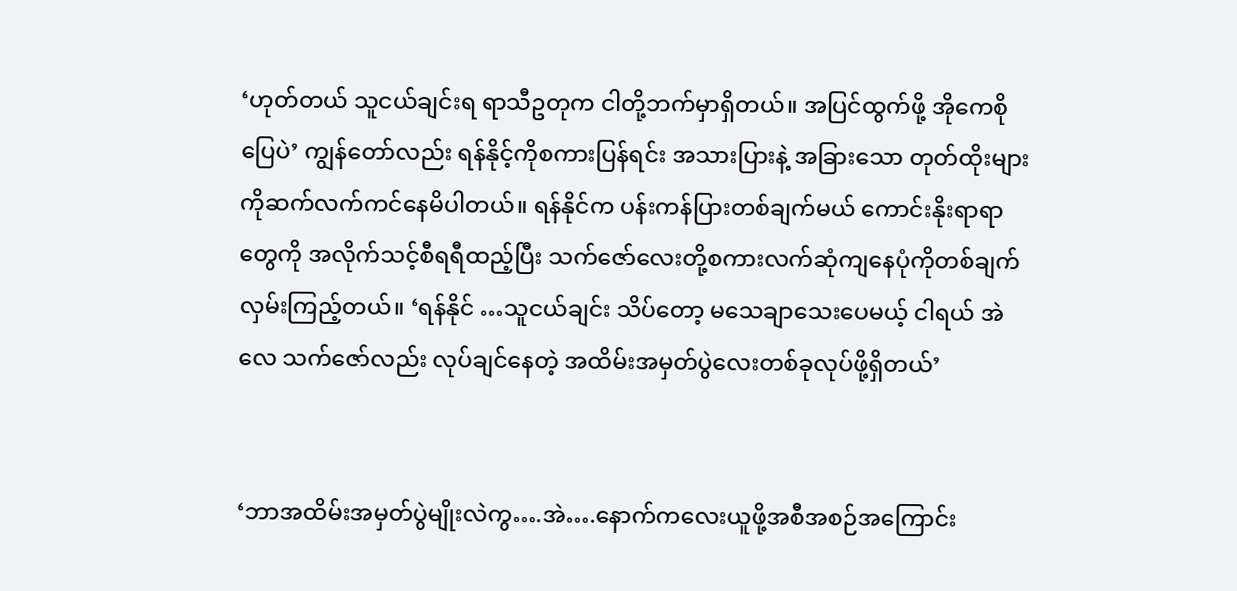‘ဟုတ်တယ် သူငယ်ချင်းရ ရာသီဥတုက ငါတို့ဘက်မှာရှိတယ်။ အပြင်ထွက်ဖို့ အိုကေစိုပြေပဲ’ ကျွန်တော်လည်း ရန်နိုင့်ကိုစကားပြန်ရင်း အသားပြားနဲ့ အခြားသော တုတ်ထိုးများကိုဆက်လက်ကင်နေမိပါတယ်။ ရန်နိုင်က ပန်းကန်ပြားတစ်ချက်မယ် ကောင်းနိုးရာရာတွေကို အလိုက်သင့်စီရရီထည့်ပြီး သက်ဇော်လေးတို့စကားလက်ဆုံကျနေပုံကိုတစ်ချက်လှမ်းကြည့်တယ်။ ‘ရန်နိုင် …သူငယ်ချင်း သိပ်တော့ မသေချာသေးပေမယ့် ငါရယ် အဲလေ သက်ဇော်လည်း လုပ်ချင်နေတဲ့ အထိမ်းအမှတ်ပွဲလေးတစ်ခုလုပ်ဖို့ရှိတယ်’


‘ဘာအထိမ်းအမှတ်ပွဲမျိုးလဲကွ….အဲ….နောက်ကလေးယူဖို့အစီအစဉ်အကြောင်း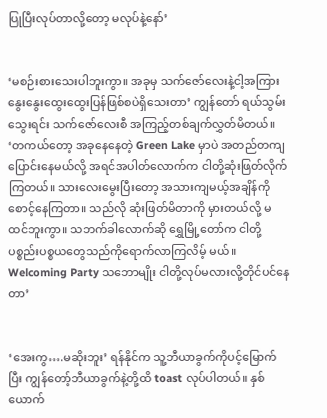ပြုပြီးလုပ်တာလို့တော့ မလုပ်နဲ့နော်’


‘မစဉ်းစားသေးပါဘူးကွာ။ အခုမှ သက်ဇော်လေးနဲ့ငါ့အကြား နွေးနွေးထွေးထွေးပြန်ဖြစ်စပဲရှိသေးတာ’ ကျွန်တော် ရယ်သွမ်းသွေးရင်း သက်ဇော်လေးစီ အကြည့်တစ်ချက်လွှတ်မိတယ်။ ‘တကယ်တော့ အခုနေနေတဲ့ Green Lake မှာပဲ အတည်တကျပြောင်းနေမယ်လို့ အရင်အပါတ်လောက်က ငါတို့ဆုံးဖြတ်လိုက်ကြတယ်။ သားလေးမွေးပြီးတော့ အသားကျမယ့်အချိန်ကို စောင့်နေကြတာ။ သည်လို ဆုံးဖြတ်မိတာကို မှားတယ်လို့ မထင်ဘူးကွာ။ သဘက်ခါလောက်ဆို ရွှေမြို့တော်က ငါတို့ပစ္စည်းပစ္စယတွေသည်ကိုရောက်လာကြလိမ့် မယ်။ Welcoming Party သဘောမျိုး ငါတို့လုပ်မလားလို့တိုင်ပင်နေတာ’


‘အေးကွ….မဆိုးဘူး’ ရန်နိုင်က သူ့ဘီယာခွက်ကိုပင့်မြောက်ပြီး ကျွန်တော့်ဘီယာခွက်နဲ့တို့ထိ toast လုပ်ပါတယ်။ နှစ်ယောက်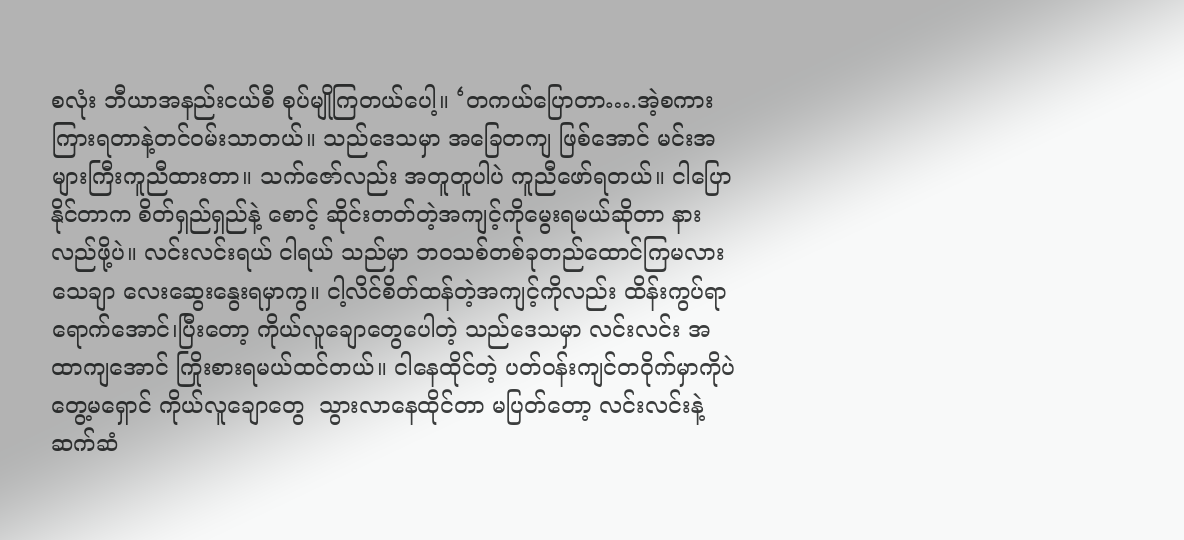စလုံး ဘီယာအနည်းငယ်စီ စုပ်မျိုကြတယ်ပေါ့။ ‘တကယ်ပြောတာ….အဲ့စကားကြားရတာနဲ့တင်ဝမ်းသာတယ်။ သည်ဒေသမှာ အခြေတကျ ဖြစ်အောင် မင်းအများကြီးကူညီထားတာ။ သက်ဇော်လည်း အတူတူပါပဲ ကူညီဖော်ရတယ်။ ငါပြောနိုင်တာက စိတ်ရှည်ရှည်နဲ့ စောင့် ဆိုင်းတတ်တဲ့အကျင့်ကိုမွေးရမယ်ဆိုတာ နားလည်ဖို့ပဲ။ လင်းလင်းရယ် ငါရယ် သည်မှာ ဘဝသစ်တစ်ခုတည်ထောင်ကြမလား သေချာ လေးဆွေးနွေးရမှာကွ။ ငါ့လိင်စိတ်ထန်တဲ့အကျင့်ကိုလည်း ထိန်းကွပ်ရာရောက်အောင်၊ပြီးတော့ ကိုယ်လူချောတွေပေါတဲ့ သည်ဒေသမှာ လင်းလင်း အထာကျအောင် ကြိုးစားရမယ်ထင်တယ်။ ငါနေထိုင်တဲ့ ပတ်ဝန်းကျင်တဝိုက်မှာကိုပဲ တွေ့မရှောင် ကိုယ်လူချောတွေ  သွားလာနေထိုင်တာ မပြတ်တော့ လင်းလင်းနဲ့ဆက်ဆံ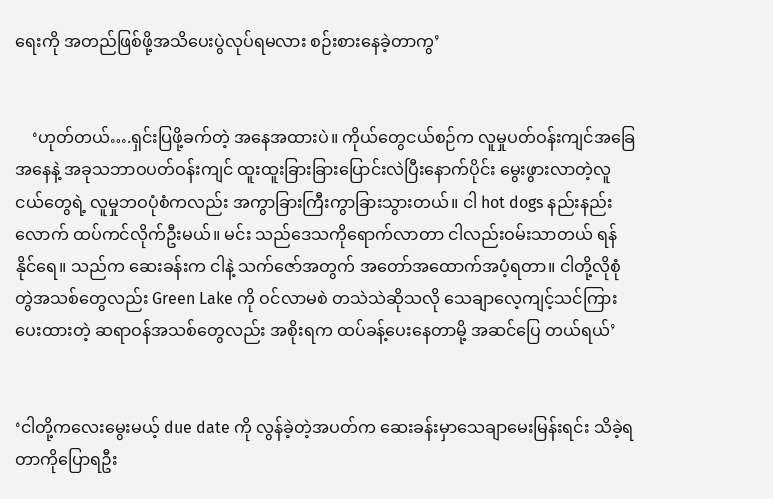ရေးကို အတည်ဖြစ်ဖို့အသိပေးပွဲလုပ်ရမလား စဉ်းစားနေခဲ့တာကွ’


    ‘ဟုတ်တယ်….ရှင်းပြဖို့ခက်တဲ့ အနေအထားပဲ။ ကိုယ်တွေငယ်စဉ်က လူမှုပတ်ဝန်းကျင်အခြေအနေနဲ့ အခုသဘာဝပတ်ဝန်းကျင် ထူးထူးခြားခြားပြောင်းလဲပြီးနောက်ပိုင်း မွေးဖွားလာတဲ့လူငယ်တွေရဲ့ လူမှုဘဝပုံစံကလည်း အကွာခြားကြီးကွာခြားသွားတယ်။ ငါ hot dogs နည်းနည်းလောက် ထပ်ကင်လိုက်ဦးမယ်။ မင်း သည်ဒေသကိုရောက်လာတာ ငါလည်းဝမ်းသာတယ် ရန်နိုင်ရေ။ သည်က ဆေးခန်းက ငါနဲ့ သက်ဇော်အတွက် အတော်အထောက်အပံ့ရတာ။ ငါတို့လိုစုံတွဲအသစ်တွေလည်း Green Lake ကို ဝင်လာမစဲ တသဲသဲဆိုသလို သေချာလေ့ကျင့်သင်ကြားပေးထားတဲ့ ဆရာဝန်အသစ်တွေလည်း အစိုးရက ထပ်ခန့်ပေးနေတာမို့ အဆင်ပြေ တယ်ရယ်’


‘ငါတို့ကလေးမွေးမယ့် due date ကို လွန်ခဲ့တဲ့အပတ်က ဆေးခန်းမှာသေချာမေးမြန်းရင်း သိခဲ့ရတာကိုပြောရဦး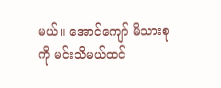မယ်။ အောင်ကျော် မိသားစုကို မင်းသိမယ်ထင်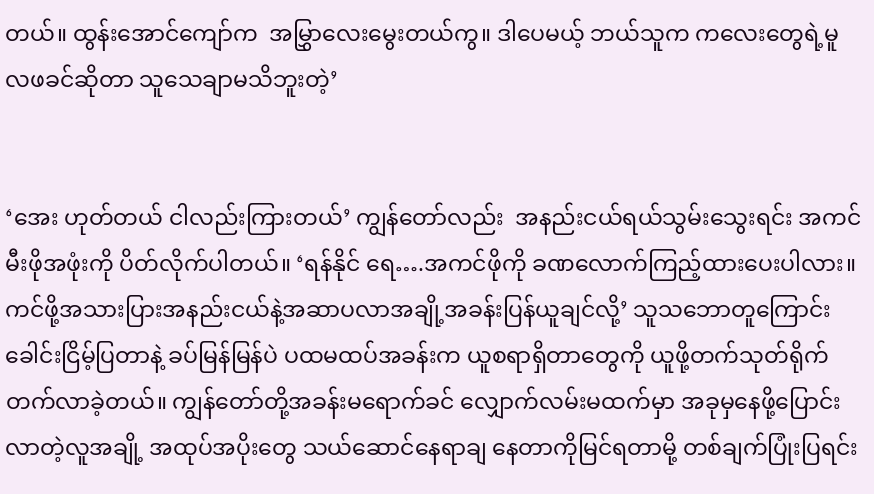တယ်။ ထွန်းအောင်ကျော်က  အမြွှာလေးမွေးတယ်ကွ။ ဒါပေမယ့် ဘယ်သူက ကလေးတွေရဲ့မူလဖခင်ဆိုတာ သူသေချာမသိဘူးတဲ့’


‘အေး ဟုတ်တယ် ငါလည်းကြားတယ်’ ကျွန်တော်လည်း  အနည်းငယ်ရယ်သွမ်းသွေးရင်း အကင်မီးဖိုအဖုံးကို ပိတ်လိုက်ပါတယ်။ ‘ရန်နိုင် ရေ….အကင်ဖိုကို ခဏလောက်ကြည့်ထားပေးပါလား။ ကင်ဖို့အသားပြားအနည်းငယ်နဲ့အဆာပလာအချို့အခန်းပြန်ယူချင်လို့’ သူသဘောတူကြောင်း ခေါင်းငြိမ့်ပြတာနဲ့ ခပ်မြန်မြန်ပဲ ပထမထပ်အခန်းက ယူစရာရှိတာတွေကို ယူဖို့တက်သုတ်ရိုက်တက်လာခဲ့တယ်။ ကျွန်တော်တို့အခန်းမရောက်ခင် လျှောက်လမ်းမထက်မှာ အခုမှနေဖို့ပြောင်းလာတဲ့လူအချို့ အထုပ်အပိုးတွေ သယ်ဆောင်နေရာချ နေတာကိုမြင်ရတာမို့ တစ်ချက်ပြုံးပြရင်း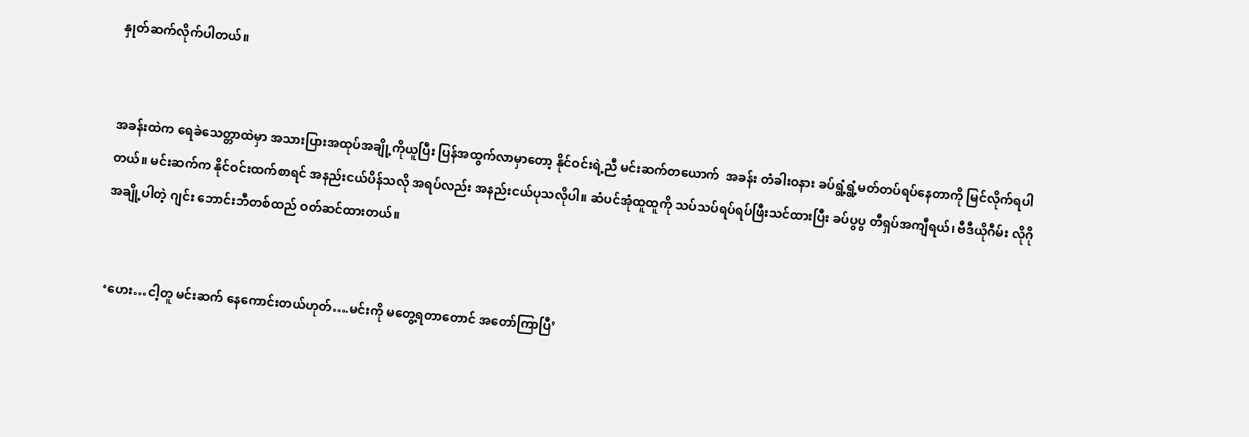နှုတ်ဆက်လိုက်ပါတယ်။


အခန်းထဲက ရေခဲသေတ္တာထဲမှာ အသားပြားအထုပ်အချို့ကိုယူပြီး ပြန်အထွက်လာမှာတော့ နိုင်ဝင်းရဲ့ညီ မင်းဆက်တယောက်  အခန်း တံခါးဝနား ခပ်ရွံ့ရွံ့မတ်တပ်ရပ်နေတာကို မြင်လိုက်ရပါတယ်။ မင်းဆက်က နိုင်ဝင်းထက်စာရင် အနည်းငယ်ပိန်သလို အရပ်လည်း အနည်းငယ်ပုသလိုပါ။ ဆံပင်အုံထူထူကို သပ်သပ်ရပ်ရပ်ဖြီးသင်ထားပြီး ခပ်ပွပွ တီရှပ်အကျီရယ်၊ ဗီဒီယိုဂီမ်း လိုဂိုအချို့ပါတဲ့ ဂျင်း ဘောင်းဘီတစ်ထည် ဝတ်ဆင်ထားတယ်။


‘ဟေး…ငါ့တူ မင်းဆက် နေကောင်းတယ်ဟုတ်….မင်းကို မတွေ့ရတာတောင် အတော်ကြာပြီ’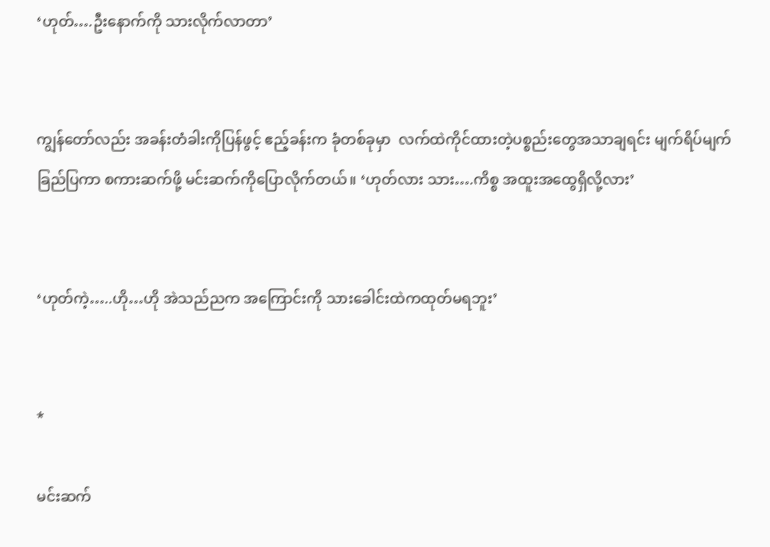‘ဟုတ်….ဦးနောက်ကို သားလိုက်လာတာ’


ကျွန်တော်လည်း အခန်းတံခါးကိုပြန်ဖွင့် ဧည့်ခန်းက ခုံတစ်ခုမှာ  လက်ထဲကိုင်ထားတဲ့ပစ္စည်းတွေအသာချရင်း မျက်ရိပ်မျက်ခြည်ပြကာ စကားဆက်ဖို့ မင်းဆက်ကိုပြောလိုက်တယ်။ ‘ဟုတ်လား သား….ကိစ္စ အထူးအထွေရှိလို့လား’


‘ဟုတ်ကဲ့…..ဟို…ဟို အဲသည်ညက အကြောင်းကို သားခေါင်းထဲကထုတ်မရဘူး’


*

မင်းဆက်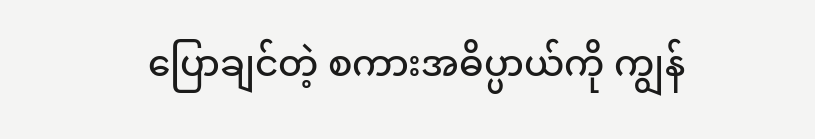ပြောချင်တဲ့ စကားအဓိပ္ပာယ်ကို ကျွန်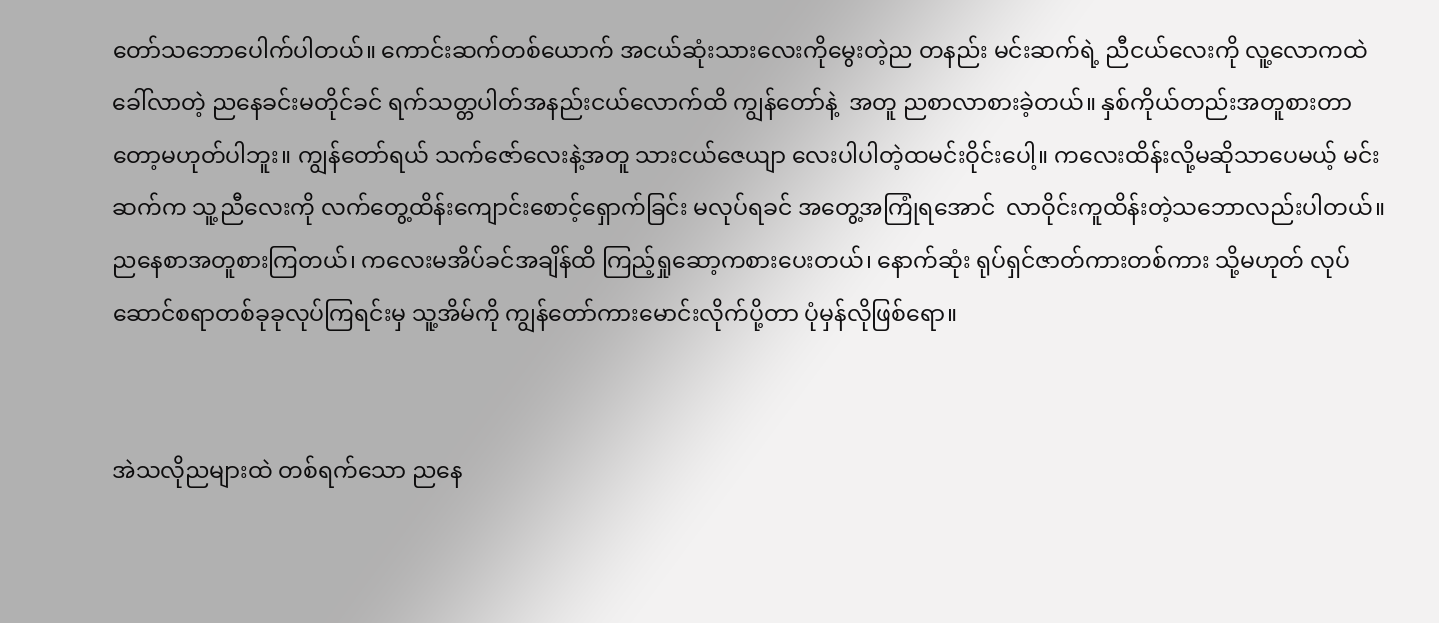တော်သဘောပေါက်ပါတယ်။ ကောင်းဆက်တစ်ယောက် အငယ်ဆုံးသားလေးကိုမွေးတဲ့ည တနည်း မင်းဆက်ရဲ့ ညီငယ်လေးကို လူ့လောကထဲခေါ်လာတဲ့ ညနေခင်းမတိုင်ခင် ရက်သတ္တပါတ်အနည်းငယ်လောက်ထိ ကျွန်တော်နဲ့  အတူ ညစာလာစားခဲ့တယ်။ နှစ်ကိုယ်တည်းအတူစားတာတော့မဟုတ်ပါဘူး။ ကျွန်တော်ရယ် သက်ဇော်လေးနဲ့အတူ သားငယ်ဇေယျာ လေးပါပါတဲ့ထမင်းဝိုင်းပေါ့။ ကလေးထိန်းလို့မဆိုသာပေမယ့် မင်းဆက်က သူ့ညီလေးကို လက်တွေ့ထိန်းကျောင်းစောင့်ရှောက်ခြင်း မလုပ်ရခင် အတွေ့အကြုံရအောင်  လာဝိုင်းကူထိန်းတဲ့သဘောလည်းပါတယ်။ ညနေစာအတူစားကြတယ်၊ ကလေးမအိပ်ခင်အချိန်ထိ ကြည့်ရှုဆော့ကစားပေးတယ်၊ နောက်ဆုံး ရုပ်ရှင်ဇာတ်ကားတစ်ကား သို့မဟုတ် လုပ်ဆောင်စရာတစ်ခုခုလုပ်ကြရင်းမှ သူ့အိမ်ကို ကျွန်တော်ကားမောင်းလိုက်ပို့တာ ပုံမှန်လိုဖြစ်ရော။


အဲသလိုညများထဲ တစ်ရက်သော ညနေ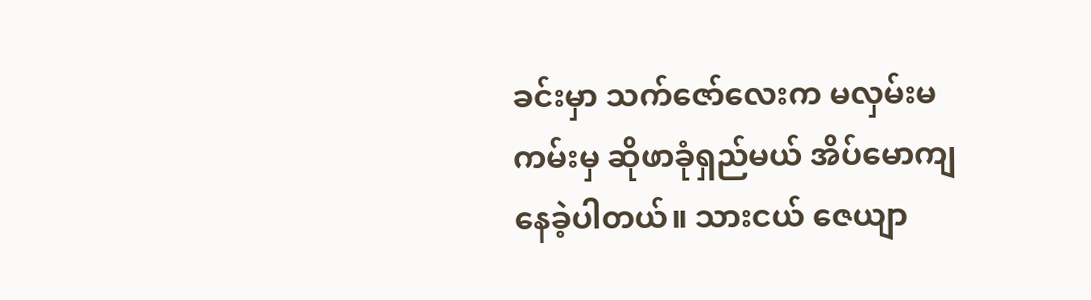ခင်းမှာ သက်ဇော်လေးက မလှမ်းမကမ်းမှ ဆိုဖာခုံရှည်မယ် အိပ်မောကျနေခဲ့ပါတယ်။ သားငယ် ဇေယျာ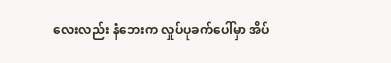လေးလည်း နံဘေးက လှုပ်ပုခက်ပေါ်မှာ အိပ်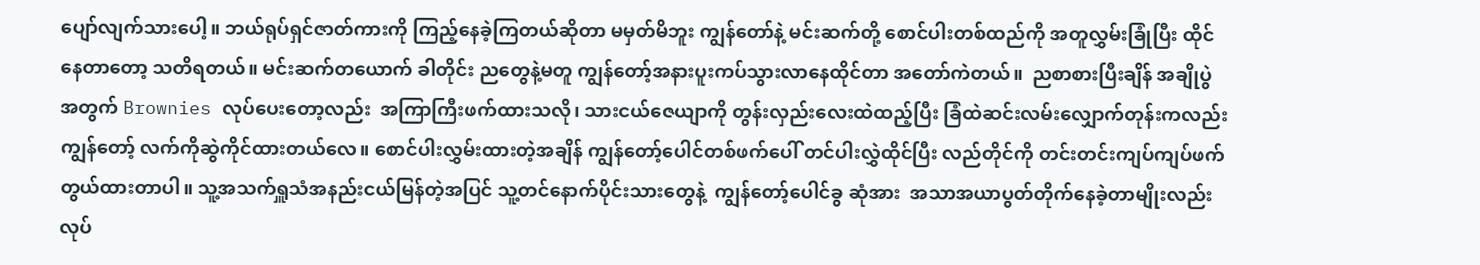ပျော်လျက်သားပေါ့။ ဘယ်ရုပ်ရှင်ဇာတ်ကားကို ကြည့်နေခဲ့ကြတယ်ဆိုတာ မမှတ်မိဘူး ကျွန်တော်နဲ့ မင်းဆက်တို့ စောင်ပါးတစ်ထည်ကို အတူလွှမ်းခြုံပြီး ထိုင်နေတာတော့ သတိရတယ်။ မင်းဆက်တယောက် ခါတိုင်း ညတွေနဲ့မတူ ကျွန်တော့်အနားပူးကပ်သွားလာနေထိုင်တာ အတော်ကဲတယ်။  ညစာစားပြီးချိန် အချိုပွဲအတွက် Brownies လုပ်ပေးတော့လည်း  အကြာကြီးဖက်ထားသလို၊ သားငယ်ဇေယျာကို တွန်းလှည်းလေးထဲထည့်ပြီး ခြံထဲဆင်းလမ်းလျှောက်တုန်းကလည်း ကျွန်တော့် လက်ကိုဆွဲကိုင်ထားတယ်လေ။ စောင်ပါးလွှမ်းထားတဲ့အချိန် ကျွန်တော့်ပေါင်တစ်ဖက်ပေါ် တင်ပါးလွှဲထိုင်ပြီး လည်တိုင်ကို တင်းတင်းကျပ်ကျပ်ဖက်တွယ်ထားတာပါ။ သူ့အသက်ရှူသံအနည်းငယ်မြန်တဲ့အပြင် သူ့တင်နောက်ပိုင်းသားတွေနဲ့  ကျွန်တော့်ပေါင်ခွ ဆုံအား  အသာအယာပွတ်တိုက်နေခဲ့တာမျိုးလည်းလုပ်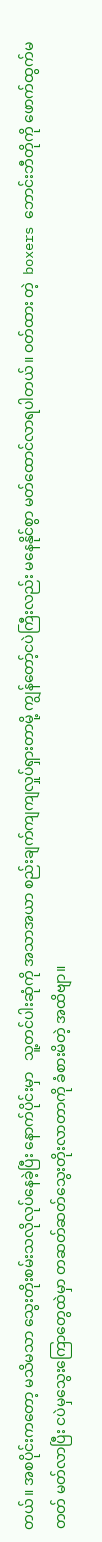တယ်။ အစပိုင်းကတော့ မသိမသာ သွေးတိုးစမ်းသလိုလုပ်နေခဲ့ပြီး နောက်ပိုင်းမှာ   သူ့တင်ပါးဆုံကို အသာအယာ စည်းချက်ကျကျလှုပ်ရှားတာမို့ ကျွန်တော့်ငပဲကြီးလည်း မနေနိုင်စွာ မတ်ထောင်လာရပါတယ်။ ဝတ်ထား တဲ့  boxers ဘောင်းဘီတိုကို ဖောက်ထွက်မတတ် မတ်လာပြီး ငပဲမှသွေးကြောတွေထဲမှာ တဆတ်ဆတ်သွေးတိုးလာတာကို ခံစားမိတဲ့ အထိဗျာ။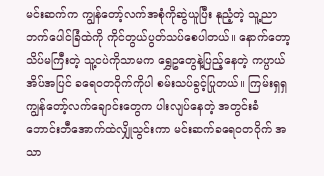မင်းဆက်က ကျွန်တော့်လက်အစုံကိုဆွဲယူပြီး နုညံ့တဲ့ သူ့ညာဘက်ပေါင်ခြံထဲကို ကိုင်တွယ်ပွတ်သပ်စေပါတယ်။ နောက်တော့ သိပ်မကြီးတဲ့ သူ့ငပဲကိုသာမက ရွှေဥတွေနဲ့ပြည့်နေတဲ့ ကပ္ပာယ်အိပ်အပြင် ခရေဝတဝိုက်ကိုပါ စမ်းသပ်ခွင့်ပြုတယ်။ ကြမ်းရှရှ ကျွန်တော့်လက်ချောင်းတွေက ပါးလျပ်နေတဲ့ အတွင်းခံဘောင်းဘီအောက်ထဲလျှိုသွင်းကာ မင်းဆက်ခရေဝတဝိုက် အသာ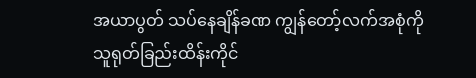အယာပွတ် သပ်နေချိန်ခဏ ကျွန်တော့်လက်အစုံကို သူရုတ်ခြည်းထိန်းကိုင်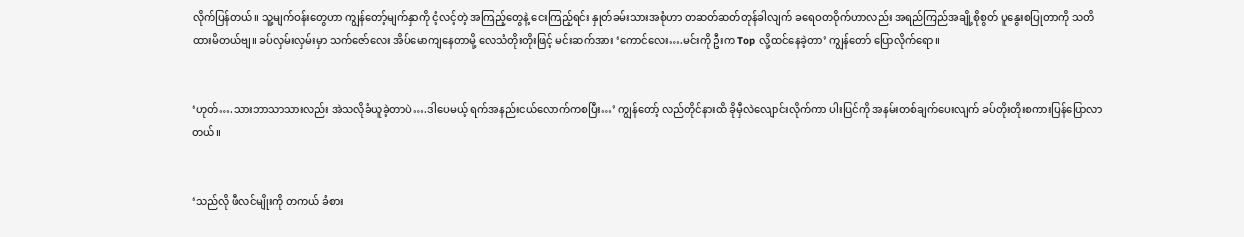လိုက်ပြန်တယ်။ သူ့မျက်ဝန်းတွေဟာ ကျွန်တော့်မျက်နှာကို ငံ့လင့်တဲ့ အကြည့်တွေနဲ့ ငေးကြည့်ရင်း နှုတ်ခမ်းသားအစုံဟာ တဆတ်ဆတ်တုန်ခါလျက် ခရေဝတဝိုက်ဟာလည်း အရည်ကြည်အချို့စိုစွတ် ပူနွေးစပြုတာကို သတိထားမိတယ်ဗျ။ ခပ်လှမ်းလှမ်းမှာ သက်ဇော်လေး အိပ်မောကျနေတာမို့ လေသံတိုးတိုးဖြင့် မင်းဆက်အား ‘ကောင်လေး….မင်းကို ဦးက Top လို့ထင်နေခဲ့တာ’ ကျွန်တော် ပြောလိုက်ရော။


‘ဟုတ်….သားဘာသာသားလည်း အဲသလိုခံယူခဲ့တာပဲ….ဒါပေမယ့် ရက်အနည်းငယ်လောက်ကစပြီး…’ ကျွန်တော့် လည်တိုင်နားထိ ခိုမှီလဲလျောင်းလိုက်ကာ ပါးပြင်ကို အနမ်းတစ်ချက်ပေးလျက် ခပ်တိုးတိုးစကားပြန်ပြောလာတယ်။


‘သည်လို ဖီလင်မျိုးကို တကယ် ခံစား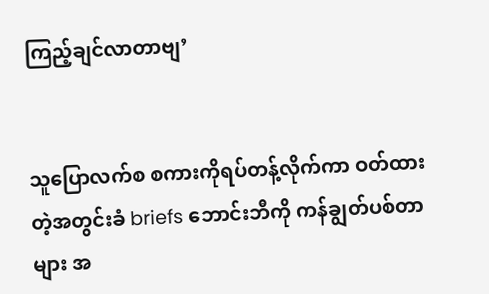ကြည့်ချင်လာတာဗျ’


သူပြောလက်စ စကားကိုရပ်တန့်လိုက်ကာ ဝတ်ထားတဲ့အတွင်းခံ briefs ဘောင်းဘီကို ကန်ချွတ်ပစ်တာများ အ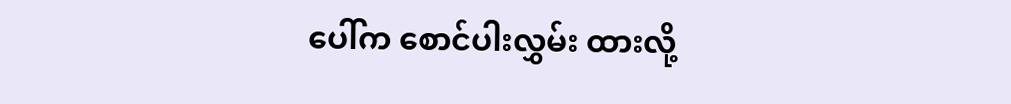ပေါ်က စောင်ပါးလွှမ်း ထားလို့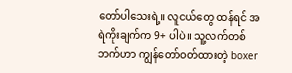တော်ပါသေးရဲ့။ လူငယ်တွေ ထန်ရင် အရဲကိုးချက်က 9+ ပါပဲ။ သူ့လက်တစ်ဘက်ဟာ ကျွန်တော်ဝတ်ထားတဲ့ boxer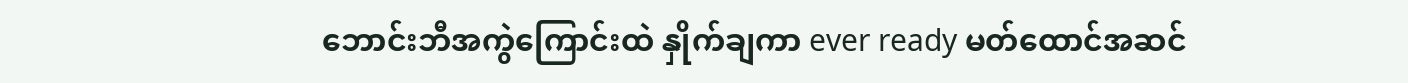ဘောင်းဘီအကွဲကြောင်းထဲ နှိုက်ချကာ ever ready မတ်ထောင်အဆင်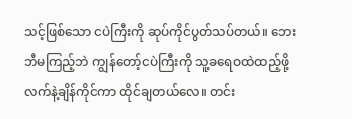သင့်ဖြစ်သော ငပဲကြီးကို ဆုပ်ကိုင်ပွတ်သပ်တယ်။ ဘေးဘီမကြည့်ဘဲ ကျွန်တော့်ငပဲကြီးကို သူ့ခရေဝထဲထည့်ဖို့ လက်နဲ့ချိန်ကိုင်ကာ ထိုင်ချတယ်လေ။ တင်း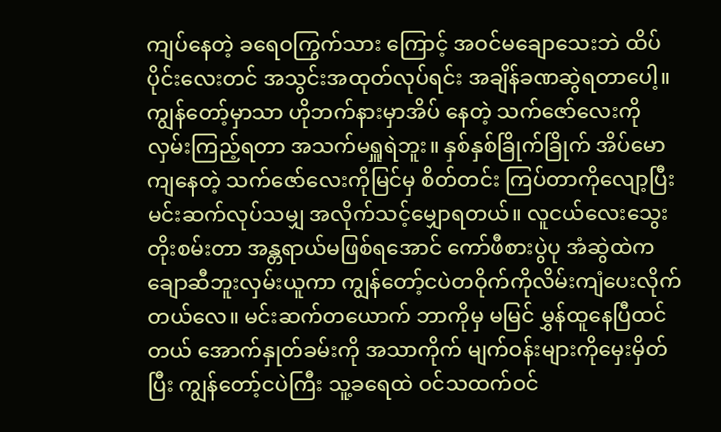ကျပ်နေတဲ့ ခရေဝကြွက်သား ကြောင့် အဝင်မချောသေးဘဲ ထိပ်ပိုင်းလေးတင် အသွင်းအထုတ်လုပ်ရင်း အချိန်ခဏဆွဲရတာပေါ့။ ကျွန်တော့်မှာသာ ဟိုဘက်နားမှာအိပ် နေတဲ့ သက်ဇော်လေးကို လှမ်းကြည့်ရတာ အသက်မရှူရဲဘူး။ နှစ်နှစ်ခြိုက်ခြိုက် အိပ်မောကျနေတဲ့ သက်ဇော်လေးကိုမြင်မှ စိတ်တင်း ကြပ်တာကိုလျော့ပြီး မင်းဆက်လုပ်သမျှ အလိုက်သင့်မျှောရတယ်။ လူငယ်လေးသွေးတိုးစမ်းတာ အန္တရာယ်မဖြစ်ရအောင် ကော်ဖီစားပွဲပု အံဆွဲထဲက  ချောဆီဘူးလှမ်းယူကာ ကျွန်တော့်ငပဲတဝိုက်ကိုလိမ်းကျံပေးလိုက်တယ်လေ။ မင်းဆက်တယောက် ဘာကိုမှ မမြင် မွှန်ထူနေပြီထင်တယ် အောက်နှုတ်ခမ်းကို အသာကိုက် မျက်ဝန်းများကိုမှေးမှိတ်ပြီး ကျွန်တော့်ငပဲကြီး သူ့ခရေထဲ ဝင်သထက်ဝင်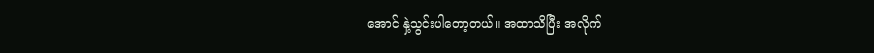အောင် နှဲ့သွင်းပါတော့တယ်။ အထာသိပြီး အလိုက်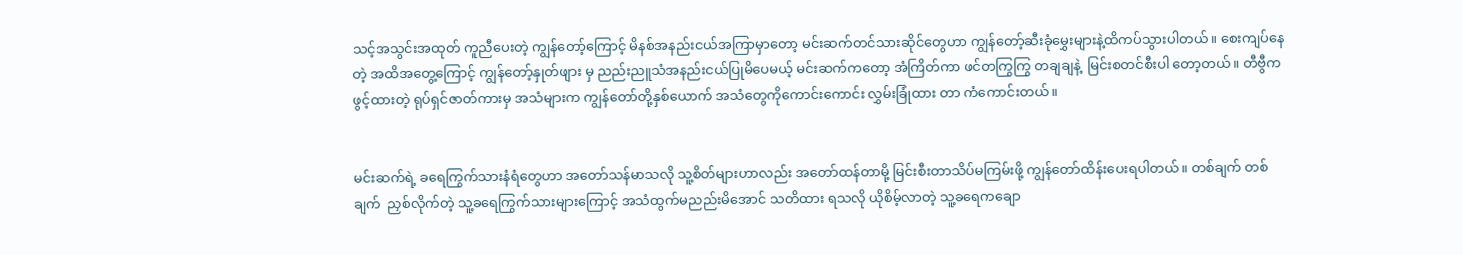သင့်အသွင်းအထုတ် ကူညီပေးတဲ့ ကျွန်တော့်ကြောင့် မိနစ်အနည်းငယ်အကြာမှာတော့ မင်းဆက်တင်သားဆိုင်တွေဟာ ကျွန်တော့်ဆီးခုံမွှေးများနဲ့ထိကပ်သွားပါတယ်။ စေးကျပ်နေတဲ့ အထိအတွေ့ကြောင့် ကျွန်တော့်နှုတ်ဖျား မှ ညည်းညူသံအနည်းငယ်ပြုမိပေမယ့် မင်းဆက်ကတော့ အံကြိတ်ကာ ဖင်တကြွကြွ တချချနဲ့  မြင်းစတင်စီးပါ တော့တယ်။ တီဗွီက  ဖွင့်ထားတဲ့ ရုပ်ရှင်ဇာတ်ကားမှ အသံများက ကျွန်တော်တို့နှစ်ယောက် အသံတွေကိုကောင်းကောင်း လွှမ်းခြုံထား တာ ကံကောင်းတယ်။


မင်းဆက်ရဲ့ ခရေကြွက်သားနံရံတွေဟာ အတော်သန်မာသလို သူ့စိတ်များဟာလည်း အတော်ထန်တာမို့ မြင်းစီးတာသိပ်မကြမ်းဖို့ ကျွန်တော်ထိန်းပေးရပါတယ်။ တစ်ချက် တစ်ချက်  ညှစ်လိုက်တဲ့ သူ့ခရေကြွက်သားများကြောင့် အသံထွက်မညည်းမိအောင် သတိထား ရသလို ယိုစိမ့်လာတဲ့ သူ့ခရေကချော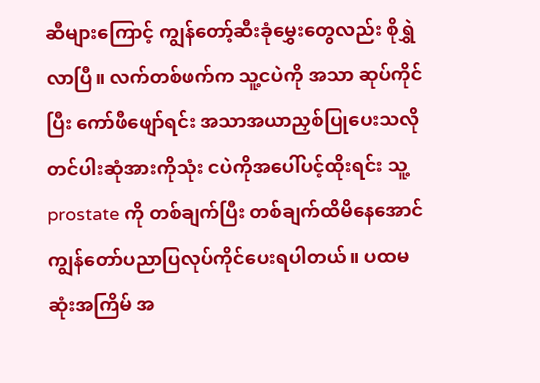ဆီများကြောင့် ကျွန်တော့်ဆီးခုံမွှေးတွေလည်း စိုရွှဲလာပြီ။ လက်တစ်ဖက်က သူ့ငပဲကို အသာ ဆုပ်ကိုင်ပြီး ကော်ဖီဖျော်ရင်း အသာအယာညှစ်ပြုပေးသလို တင်ပါးဆုံအားကိုသုံး ငပဲကိုအပေါ်ပင့်ထိုးရင်း သူ့prostate ကို တစ်ချက်ပြီး တစ်ချက်ထိမိနေအောင် ကျွန်တော်ပညာပြလုပ်ကိုင်ပေးရပါတယ်။ ပထမဆုံးအကြိမ် အ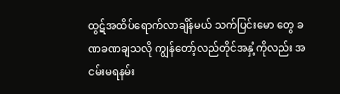ထွဋ်အထိပ်ရောက်လာချိန်မယ် သက်ပြင်းမော တွေ ခဏခဏချသလို ကျွန်တော့်လည်တိုင်အနှံ့ကိုလည်း အငမ်းမရနမ်း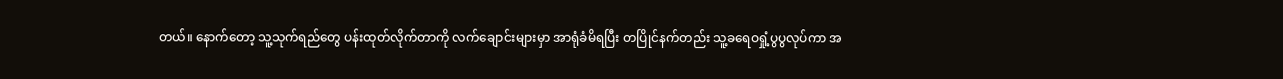တယ်။ နောက်တော့ သူ့သုက်ရည်တွေ ပန်းထုတ်လိုက်တာကို လက်ချောင်းများမှာ အာရုံခံမိရပြီး တပြိုင်နက်တည်း သူ့ခရေဝရှုံ့ပွပွလုပ်ကာ အ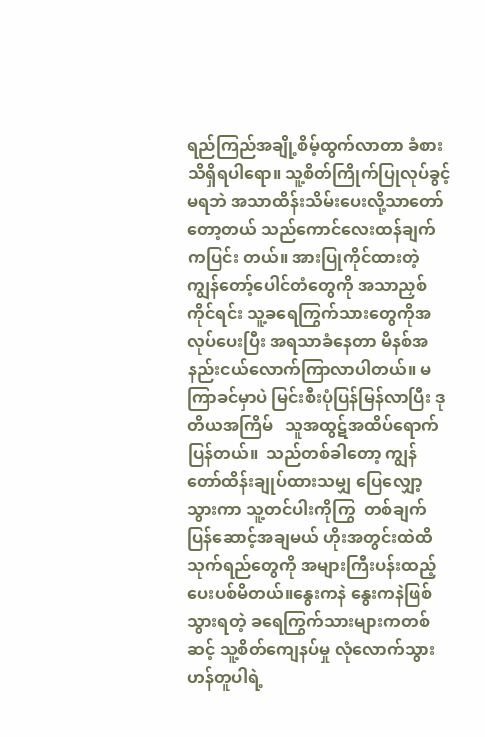ရည်ကြည်အချို့စိမ့်ထွက်လာတာ ခံစားသိရှိရပါရော။ သူ့စိတ်ကြိုက်ပြုလုပ်ခွင့်မရဘဲ အသာထိန်းသိမ်းပေးလို့သာတော်တော့တယ် သည်ကောင်လေးထန်ချက်ကပြင်း တယ်။ အားပြုကိုင်ထားတဲ့ ကျွန်တော့်ပေါင်တံတွေကို အသာညှစ်ကိုင်ရင်း သူ့ခရေကြွက်သားတွေကိုအလုပ်ပေးပြီး အရသာခံနေတာ မိနစ်အနည်းငယ်လောက်ကြာလာပါတယ်။ မကြာခင်မှာပဲ မြင်းစီးပုံပြန်မြန်လာပြီး ဒုတိယအကြိမ်   သူအထွဋ်အထိပ်ရောက်ပြန်တယ်။  သည်တစ်ခါတော့ ကျွန်တော်ထိန်းချုပ်ထားသမျှ ပြေလျှော့သွားကာ သူ့တင်ပါးကိုကြွ  တစ်ချက်ပြန်ဆောင့်အချမယ် ဟိုးအတွင်းထဲထိ သုက်ရည်တွေကို အများကြီးပန်းထည့်ပေးပစ်မိတယ်။နွေးကနဲ နွေးကနဲဖြစ်သွားရတဲ့ ခရေကြွက်သားများကတစ်ဆင့် သူ့စိတ်ကျေနပ်မှု လုံလောက်သွားဟန်တူပါရဲ့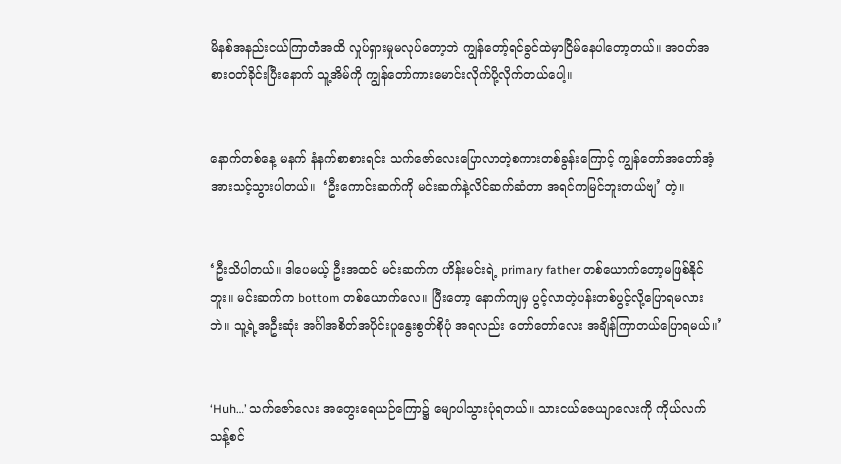မိနစ်အနည်းငယ်ကြာတဲံအထိ လှုပ်ရှားမှုမလုပ်တော့ဘဲ ကျွန်တော့်ရင်ခွင်ထဲမှာငြိမ်နေပါတော့တယ်။ အဝတ်အစားဝတ်ခိုင်းပြီးနောက် သူ့အိမ်ကို ကျွန်တော်ကားမောင်းလိုက်ပို့လိုက်တယ်ပေါ့။


နောက်တစ်နေ့ မနက် နံနက်စာစားရင်း သက်ဇော်လေးပြောလာတဲ့စကားတစ်ခွန်းကြောင့် ကျွန်တော်အတော်အံ့အားသင့်သွားပါတယ်။  ‘ဦးကောင်းဆက်ကို မင်းဆက်နဲ့လိင်ဆက်ဆံတာ အရင်ကမြင်ဘူးတယ်ဗျ’ တဲ့။


‘ဦးသိပါတယ်။ ဒါပေမယ့် ဦးအထင် မင်းဆက်က ဟိန်းမင်းရဲ့ primary father တစ်ယောက်တော့မဖြစ်နိုင်ဘူး။ မင်းဆက်က bottom တစ်ယောက်လေ။ ပြီးတော့ နောက်ကျမှ ပွင့်လာတဲ့ပန်းတစ်ပွင့်လို့ပြောရမလားဘဲ။ သူ့ရဲ့အဦးဆုံး အင်္ဂါအစိတ်အပိုင်းပူနွေးစွတ်စိုပုံ အရလည်း တော်တော်လေး အချိန်ကြာတယ်ပြောရမယ်။’


‘Huh…’ သက်ဇော်လေး အတွေးရေယဉ်ကြော၌ မျောပါသွားပုံရတယ်။ သားငယ်ဇေယျာလေးကို ကိုယ်လက်သန့်စင်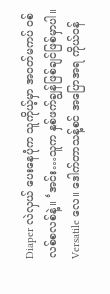Diaper လဲလှယ် ပေးနေပုံက သူကိုယ့်မှာ အဝတ်မကပ် ဝစ်လစ်စလစ်နဲ့။ ‘အင်း…သူက နှစ်ဖက်ချွန်ဖြစ်ချင်ဖြစ်မှာပါ။ Versatile လေ။ ဒေါက်တာသန့်စင် အပြောအရ ကိုယ်ဝန်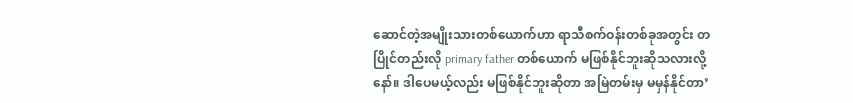ဆောင်တဲ့အမျိုးသားတစ်ယောက်ဟာ ရာသီစက်ဝန်းတစ်ခုအတွင်း တပြိုင်တည်းလို primary father တစ်ယောက် မဖြစ်နိုင်ဘူးဆိုသလားလို့နော်။ ဒါပေမယ့်လည်း မဖြစ်နိုင်ဘူးဆိုတာ အမြဲတမ်းမှ မမှန်နိုင်တာ’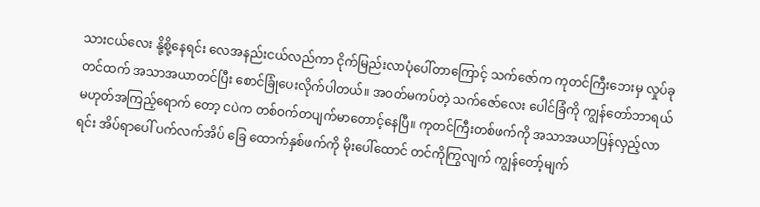သားငယ်လေး နို့စို့နေရင်း လေအနည်းငယ်လည်ကာ ငိုက်မြည်းလာပုံပေါ်တာကြောင့် သက်ဇော်က ကုတင်ကြီးဘေးမှ လှုပ်ခုတင်ထက် အသာအယာတင်ပြီး စောင်ခြုံပေးလိုက်ပါတယ်။ အဝတ်မကပ်တဲ့ သက်ဇော်လေး ပေါင်ခြံကို ကျွန်တော်ဘာရယ်မဟုတ်အကြည့်ရောက် တော့ ငပဲက တစ်ဝက်တပျက်မာတောင့်နေပြီ။ ကုတင်ကြီးတစ်ဖက်ကို အသာအယာပြန်လှည့်လာရင်း အိပ်ရာပေါ် ပက်လက်အိပ် ခြေ ထောက်နှစ်ဖက်ကို မိုးပေါ်ထောင် တင်ကိုကြွလျက် ကျွန်တော့်မျက်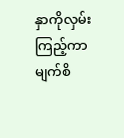နှာကိုလှမ်းကြည့်ကာ မျက်စိ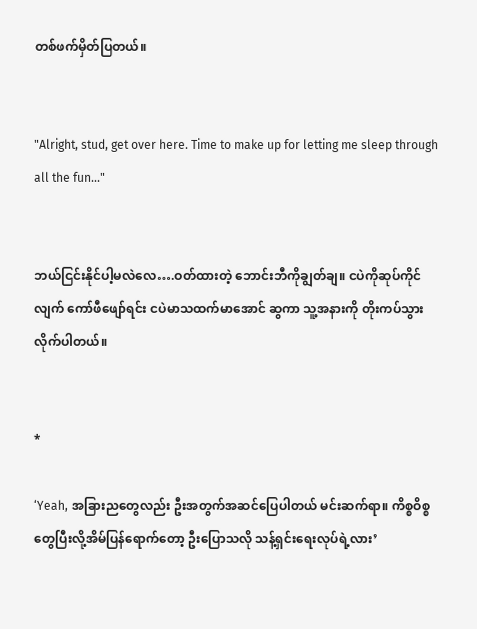တစ်ဖက်မှိတ်ပြတယ်။


"Alright, stud, get over here. Time to make up for letting me sleep through all the fun..."


ဘယ်ငြင်းနိုင်ပါ့မလဲလေ….ဝတ်ထားတဲ့ ဘောင်းဘီကိုချွတ်ချ။ ငပဲကိုဆုပ်ကိုင်လျက် ကော်ဖီဖျော်ရင်း ငပဲမာသထက်မာအောင် ဆွကာ သူ့အနားကို တိုးကပ်သွားလိုက်ပါတယ်။


*

‘Yeah, အခြားညတွေလည်း ဦးအတွက်အဆင်ပြေပါတယ် မင်းဆက်ရာ။ ကိစ္စဝိစ္စတွေပြီးလို့အိမ်ပြန်ရောက်တော့ ဦးပြောသလို သန့်ရှင်းရေးလုပ်ရဲ့လား’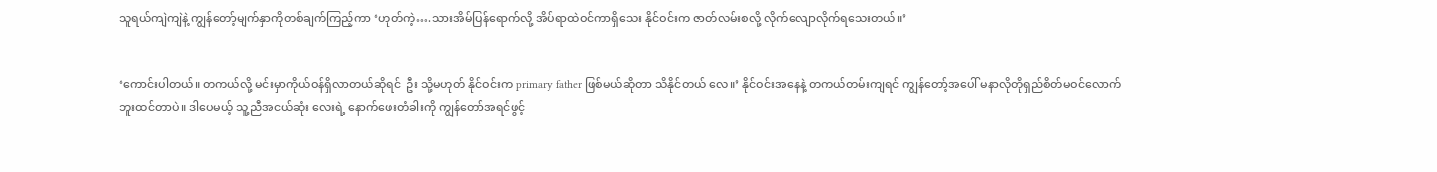သူရယ်ကျဲကျဲနဲ့ ကျွန်တော့်မျက်နှာကိုတစ်ချက်ကြည့်ကာ ‘ဟုတ်ကဲ့….သားအိမ်ပြန်ရောက်လို့ အိပ်ရာထဲဝင်ကာရှိသေး နိုင်ဝင်းက ဇာတ်လမ်းစလို့ လိုက်လျောလိုက်ရသေးတယ်။’


‘ကောင်းပါတယ်။ တကယ်လို့ မင်းမှာကိုယ်ဝန်ရှိလာတယ်ဆိုရင်  ဦး သို့မဟုတ် နိုင်ဝင်းက primary father ဖြစ်မယ်ဆိုတာ သိနိုင်တယ် လေ။’ နိုင်ဝင်းအနေနဲ့ တကယ်တမ်းကျရင် ကျွန်တော့်အပေါ် မနာလိုတိုရှည်စိတ်မဝင်လောက်ဘူးထင်တာပဲ။ ဒါပေမယ့် သူ့ညီအငယ်ဆုံး လေးရဲ့ နောက်ဖေးတံခါးကို ကျွန်တော်အရင်ဖွင့်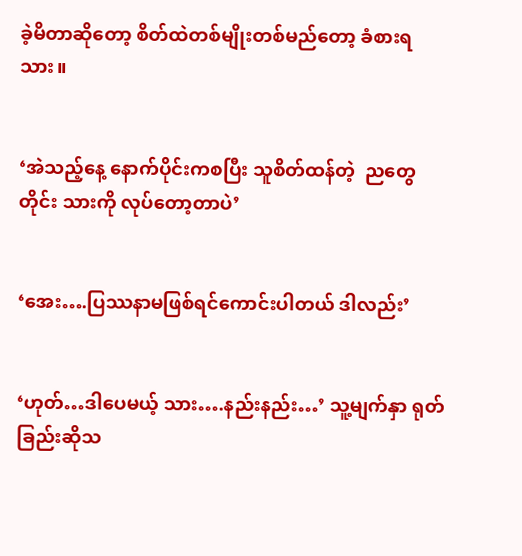ခဲ့မိတာဆိုတော့ စိတ်ထဲတစ်မျိုးတစ်မည်တော့ ခံစားရသား။


‘အဲသည့်နေ့ နောက်ပိုင်းကစပြီး သူစိတ်ထန်တဲ့  ညတွေတိုင်း သားကို လုပ်တော့တာပဲ’


‘အေး….ပြဿနာမဖြစ်ရင်ကောင်းပါတယ် ဒါလည်း’


‘ဟုတ်…ဒါပေမယ့် သား….နည်းနည်း…’ သူ့မျက်နှာ ရုတ်ခြည်းဆိုသ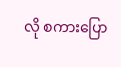လို စကားပြော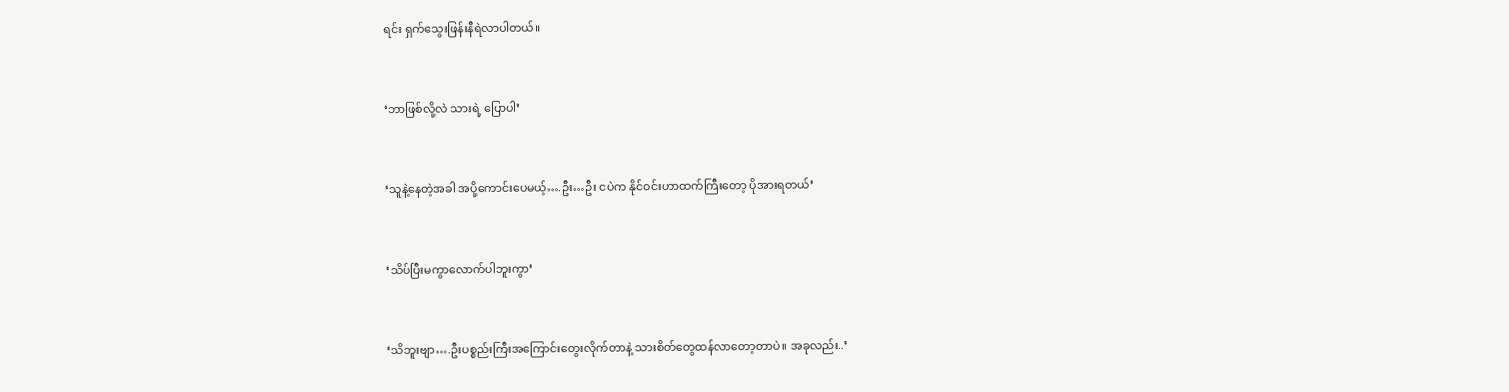ရင်း ရှက်သွေးဖြန်းနီရဲလာပါတယ်။


‘ဘာဖြစ်လို့လဲ သားရဲ့ ပြောပါ’


‘သူနဲ့နေတဲ့အခါ အပို့ကောင်းပေမယ့်….ဦး…ဦး ငပဲက နိုင်ဝင်းဟာထက်ကြီးတော့ ပိုအားရတယ်’


‘သိပ်ပြီးမကွာလောက်ပါဘူးကွာ’


‘သိဘူးဗျာ….ဦးပစ္စည်းကြီးအကြောင်းတွေးလိုက်တာနဲ့ သားစိတ်တွေထန်လာတော့တာပဲ။ အခုလည်း..’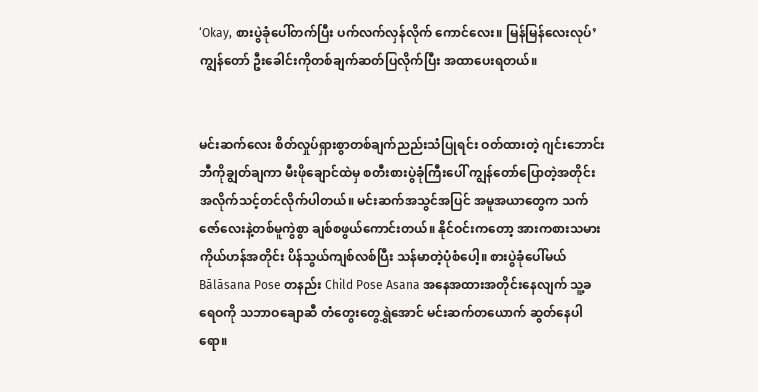‘Okay, စားပွဲခုံပေါ်တက်ပြီး ပက်လက်လှန်လိုက် ကောင်လေး။ မြန်မြန်လေးလုပ်’ ကျွန်တော် ဦးခေါင်းကိုတစ်ချက်ဆတ်ပြလိုက်ပြီး အထာပေးရတယ်။


မင်းဆက်လေး စိတ်လှုပ်ရှားစွာတစ်ချက်ညည်းသံပြုရင်း ဝတ်ထားတဲ့ ဂျင်းဘောင်းဘီကိုချွတ်ချကာ မီးဖိုချောင်ထဲမှ စတီးစားပွဲခုံကြီးပေါ် ကျွန်တော်ပြောတဲ့အတိုင်း အလိုက်သင့်တင်လိုက်ပါတယ်။ မင်းဆက်အသွင်အပြင် အမူအယာတွေက သက်ဇော်လေးနဲ့တစ်မူကွဲစွာ ချစ်စဖွယ်ကောင်းတယ်။ နိုင်ဝင်းကတော့ အားကစားသမားကိုယ်ဟန်အတိုင်း ပိန်သွယ်ကျစ်လစ်ပြီး သန်မာတဲ့ပုံစံပေါ့။ စားပွဲခုံပေါ်မယ် Bālāsana Pose တနည်း Child Pose Asana အနေအထားအတိုင်းနေလျက် သူ့ခရေဝကို သဘာဝချောဆီ တံတွေးတွေရွှဲအောင် မင်းဆက်တယောက် ဆွတ်နေပါရော။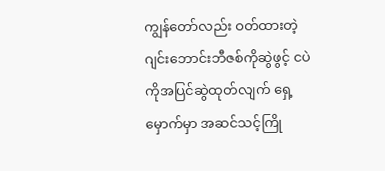ကျွန်တော်လည်း ဝတ်ထားတဲ့ ဂျင်းဘောင်းဘီဇစ်ကိုဆွဲဖွင့် ငပဲကိုအပြင်ဆွဲထုတ်လျက် ရှေ့မှောက်မှာ အဆင်သင့်ကြို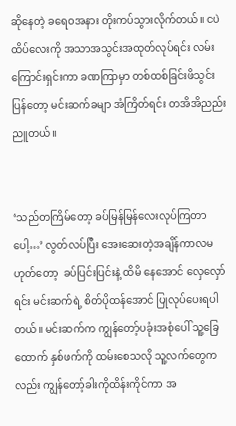ဆိုနေတဲ့ ခရေဝအနား တိုးကပ်သွားလိုက်တယ်။ ငပဲထိပ်လေးကို အသာအသွင်းအထုတ်လုပ်ရင်း လမ်းကြောင်းရှင်းကာ ခဏကြာမှာ တစ်ထစ်ခြင်းဖိသွင်းပြန်တော့ မင်းဆက်ခမျာ အံကြိတ်ရင်း တအိအိညည်းညူတယ်။


‘သည်တကြိမ်တော့ ခပ်မြန်မြန်လေးလုပ်ကြတာပေါ့…’ လွတ်လပ်ပြီး အေးဆေးတဲ့အချိန်ကာလမဟုတ်တော့  ခပ်ပြင်းပြင်းနဲ့ ထိမိ နေအောင် လှေလှော်ရင်း မင်းဆက်ရဲ့ စိတ်ပိုထန်အောင် ပြုလုပ်ပေးရပါတယ်။ မင်းဆက်က ကျွန်တော့်ပခုံးအစုံပေါ် သူ့ခြေထောက် နှစ်ဖက်ကို ထမ်းစေသလို သူ့လက်တွေကလည်း ကျွန်တော့်ခါးကိုထိန်းကိုင်ကာ အ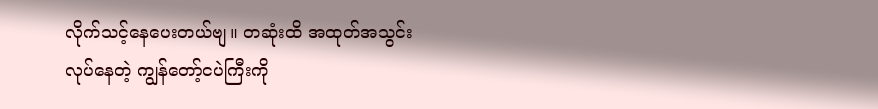လိုက်သင့်နေပေးတယ်ဗျ။ တဆုံးထိ အထုတ်အသွင်း လုပ်နေတဲ့ ကျွန်တော့်ငပဲကြီးကို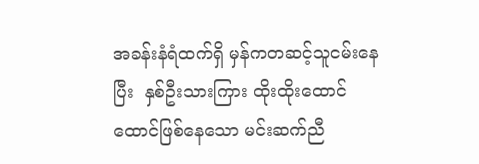အခန်းနံရံထက်ရှိ မှန်ကတဆင့်သူငမ်းနေပြီး  နှစ်ဦးသားကြား ထိုးထိုးထောင်ထောင်ဖြစ်နေသော မင်းဆက်ညီ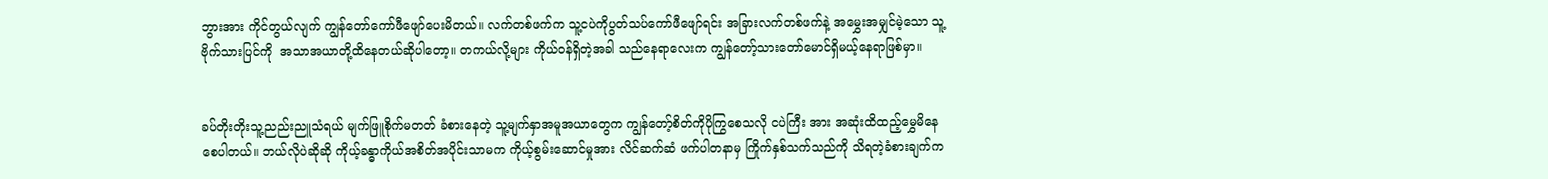ဘွားအား ကိုင်တွယ်လျက် ကျွန်တော်ကော်ဖီဖျော်ပေးမိတယ်။ လက်တစ်ဖက်က သူ့ငပဲကိုပွတ်သပ်ကော်ဖီဖျော်ရင်း အခြားလက်တစ်ဖက်နဲ့ အမွှေးအမျှင်မဲ့သော သူ့ဗိုက်သားပြင်ကို  အသာအယာတို့ထိနေတယ်ဆိုပါတော့။ တကယ်လို့များ ကိုယ်ဝန်ရှိတဲ့အခါ သည်နေရာလေးက ကျွန်တော့်သားတော်မောင်ရှိမယ့်နေရာဖြစ်မှာ။


ခပ်တိုးတိုးသူ့ညည်းညူသံရယ် မျက်ဖြူစိုက်မတတ် ခံစားနေတဲ့ သူ့မျက်နှာအမူအယာတွေက ကျွန်တော့်စိတ်ကိုပိုကြွစေသလို ငပဲကြီး အား အဆုံးထိထည့်မွှေမိနေစေပါတယ်။ ဘယ်လိုပဲဆိုဆို ကိုယ့်ခန္ဓာကိုယ်အစိတ်အပိုင်းသာမက ကိုယ့်စွမ်းဆောင်မှုအား လိင်ဆက်ဆံ ဖက်ပါတနာမှ ကြိုက်နှစ်သက်သည်ကို သိရတဲ့ခံစားချက်က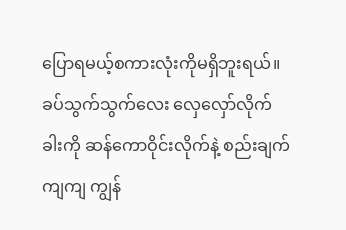ပြောရမယ့်စကားလုံးကိုမရှိဘူးရယ်။ ခပ်သွက်သွက်လေး လှေလှော်လိုက် ခါးကို ဆန်ကောဝိုင်းလိုက်နဲ့ စည်းချက်ကျကျ ကျွန်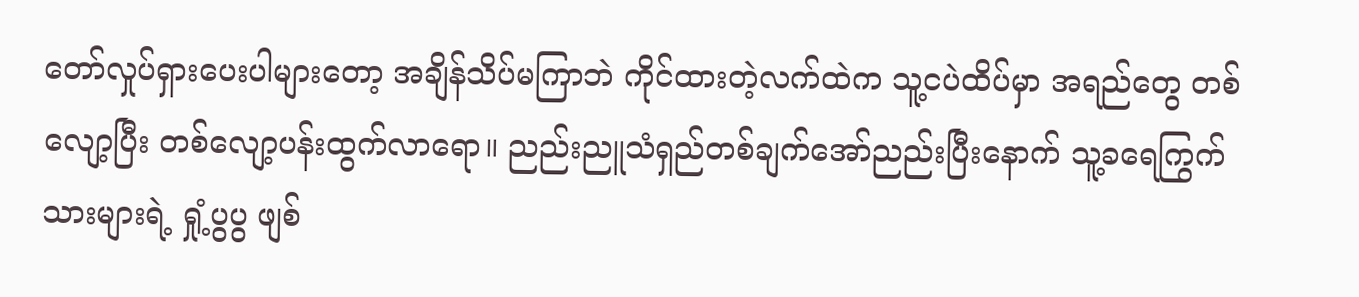တော်လှုပ်ရှားပေးပါများတော့ အချိန်သိပ်မကြာဘဲ ကိုင်ထားတဲ့လက်ထဲက သူ့ငပဲထိပ်မှာ အရည်တွေ တစ်လျော့ပြီး တစ်လျော့ပန်းထွက်လာရော။ ညည်းညူသံရှည်တစ်ချက်အော်ညည်းပြီးနောက် သူ့ခရေကြွက်သားများရဲ့ ရှုံ့ပွပွ ဖျစ်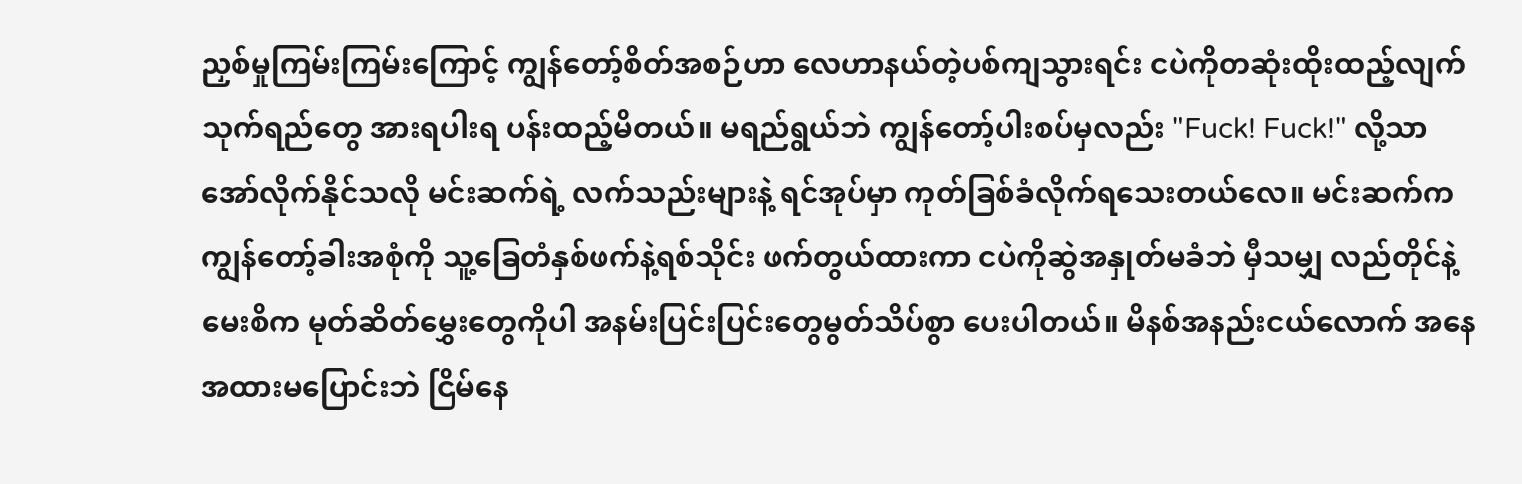ညှစ်မှုကြမ်းကြမ်းကြောင့် ကျွန်တော့်စိတ်အစဉ်ဟာ လေဟာနယ်တဲ့ပစ်ကျသွားရင်း ငပဲကိုတဆုံးထိုးထည့်လျက် သုက်ရည်တွေ အားရပါးရ ပန်းထည့်မိတယ်။ မရည်ရွယ်ဘဲ ကျွန်တော့်ပါးစပ်မှလည်း "Fuck! Fuck!" လို့သာအော်လိုက်နိုင်သလို မင်းဆက်ရဲ့ လက်သည်းများနဲ့ ရင်အုပ်မှာ ကုတ်ခြစ်ခံလိုက်ရသေးတယ်လေ။ မင်းဆက်က ကျွန်တော့်ခါးအစုံကို သူ့ခြေတံနှစ်ဖက်နဲ့ရစ်သိုင်း ဖက်တွယ်ထားကာ ငပဲကိုဆွဲအနှုတ်မခံဘဲ မှီသမျှ လည်တိုင်နဲ့ မေးစိက မုတ်ဆိတ်မွှေးတွေကိုပါ အနမ်းပြင်းပြင်းတွေမွတ်သိပ်စွာ ပေးပါတယ်။ မိနစ်အနည်းငယ်လောက် အနေအထားမပြောင်းဘဲ ငြိမ်နေ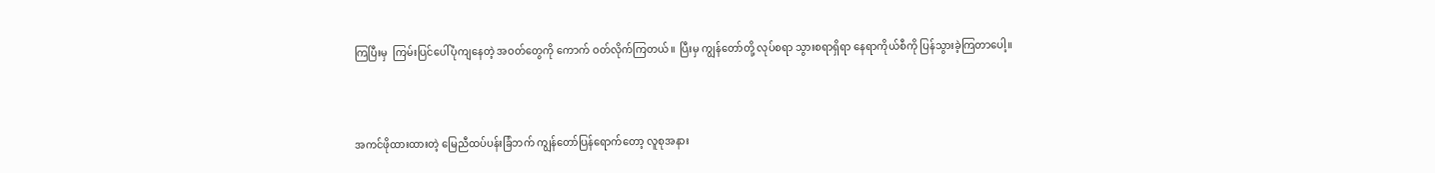ကြပြီးမှ  ကြမ်းပြင်ပေါ်ပုံကျနေတဲ့ အဝတ်တွေကို ကောက် ဝတ်လိုက်ကြတယ်။ ပြီးမှ ကျွန်တော်တို့ လုပ်စရာ သွားစရာရှိရာ နေရာကိုယ်စီကို ပြန်သွားခဲ့ကြတာပေါ့။



အကင်ဖိုထားထားတဲ့ မြေညီထပ်ပန်းခြံဘက် ကျွန်တော်ပြန်ရောက်တော့ လူစုအနား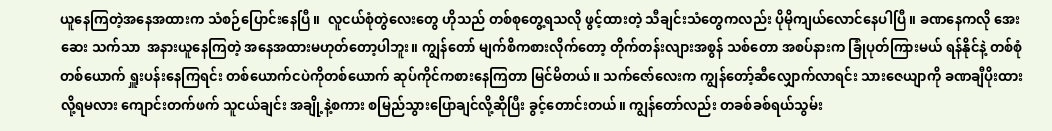ယူနေကြတဲ့အနေအထားက သံစဉ်ပြောင်းနေပြီ။  လူငယ်စုံတွဲလေးတွေ ဟိုသည် တစ်စုတွေ့ရသလို ဖွင့်ထားတဲ့ သီချင်းသံတွေကလည်း ပိုမိုကျယ်လောင်နေပါပြီ။ ခဏနေကလို အေးဆေး သက်သာ  အနားယူနေကြတဲ့ အနေအထားမဟုတ်တော့ပါဘူး။ ကျွန်တော် မျက်စိကစားလိုက်တော့ တိုက်တန်းလျားအစွန် သစ်တော အစပ်နားက ခြုံပုတ်ကြားမယ် ရန်နိုင်နဲ့ တစ်စုံတစ်ယောက် ရှူးပန်းနေကြရင်း တစ်ယောက်ငပဲကိုတစ်ယောက် ဆုပ်ကိုင်ကစားနေကြတာ မြင်မိတယ်။ သက်ဇော်လေးက ကျွန်တော့်ဆီလျှောက်လာရင်း သားဇေယျာကို ခဏချီပိုးထားလို့ရမလား ကျောင်းတက်ဖက် သူငယ်ချင်း အချို့နဲ့စကား စမြည်သွားပြောချင်လို့ဆိုပြီး ခွင့်တောင်းတယ်။ ကျွန်တော်လည်း တခစ်ခစ်ရယ်သွမ်း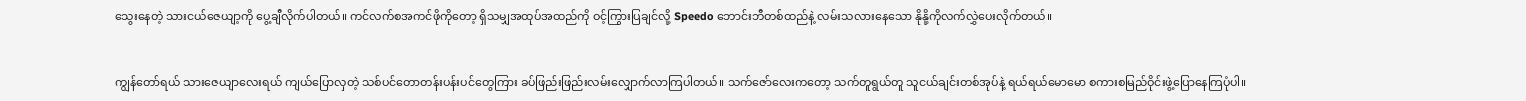သွေးနေတဲ့ သားငယ်ဇေယျာ့ကို ပွေ့ချီလိုက်ပါတယ်။ ကင်လက်စအကင်ဖိုကိုတော့ ရှိသမျှအထုပ်အထည်ကို ဝင့်ကြွားပြချင်လို့ Speedo ဘောင်းဘီတစ်ထည်နဲ့ လမ်းသလားနေသော နိုနို့ကိုလက်လွှဲပေးလိုက်တယ်။


ကျွန်တော်ရယ် သားဇေယျာလေးရယ် ကျယ်ပြောလှတဲ့ သစ်ပင်တောတန်းပန်းပင်တွေကြား ခပ်ဖြည်းဖြည်းလမ်းလျှောက်လာကြပါတယ်။ သက်ဇော်လေးကတော့ သက်တူရွယ်တူ သူငယ်ချင်းတစ်အုပ်နဲ့ ရယ်ရယ်မောမော စကားစမြည်ဝိုင်းဖွဲ့ပြောနေကြပုံပါ။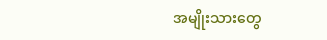အမျိုးသားတွေ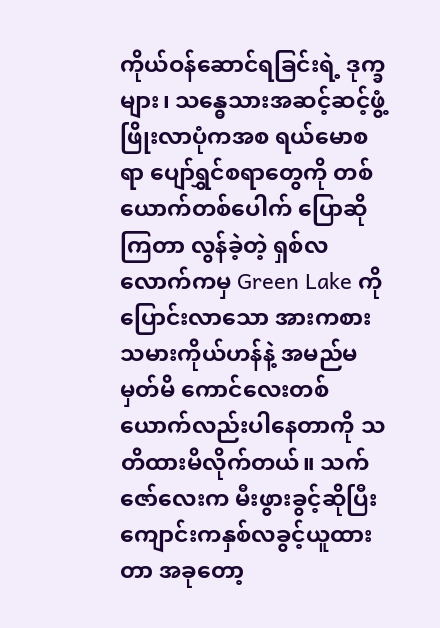ကိုယ်ဝန်ဆောင်ရခြင်းရဲ့ ဒုက္ခများ၊ သန္ဓေသားအဆင့်ဆင့်ဖွံ့ဖြိုးလာပုံကအစ ရယ်မောစရာ ပျော်ရွှင်စရာတွေကို တစ်ယောက်တစ်ပေါက် ပြောဆိုကြတာ လွန်ခဲ့တဲ့ ရှစ်လလောက်ကမှ Green Lake ကိုပြောင်းလာသော အားကစားသမားကိုယ်ဟန်နဲ့ အမည်မမှတ်မိ ကောင်လေးတစ်ယောက်လည်းပါနေတာကို သတိထားမိလိုက်တယ်။ သက်ဇော်လေးက မီးဖွားခွင့်ဆိုပြီး ကျောင်းကနှစ်လခွင့်ယူထားတာ အခုတော့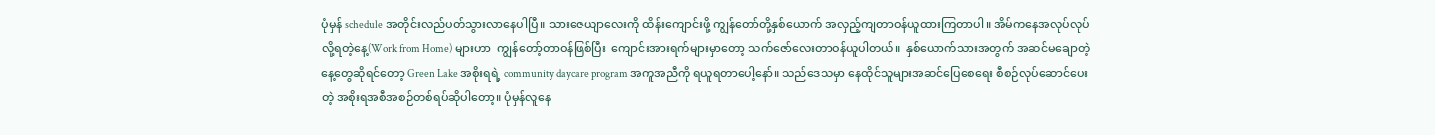ပုံမှန် schedule အတိုင်းလည်ပတ်သွားလာနေပါပြီ။ သားဇေယျာလေးကို ထိန်းကျောင်းဖို့ ကျွန်တော်တို့နှစ်ယောက် အလှည့်ကျတာဝန်ယူထားကြတာပါ။ အိမ်ကနေအလုပ်လုပ်လို့ရတဲ့နေ့(Work from Home) များဟာ  ကျွန်တော့်တာဝန်ဖြစ်ပြီး  ကျောင်းအားရက်များမှာတော့ သက်ဇော်လေးတာဝန်ယူပါတယ်။  နှစ်ယောက်သားအတွက် အဆင်မချောတဲ့နေ့တွေဆိုရင်တော့ Green Lake အစိုးရရဲ့ community daycare program အကူအညီကို ရယူရတာပေါ့နော်။ သည်ဒေသမှာ နေထိုင်သူများအဆင်ပြေစေရေး စီစဉ်လုပ်ဆောင်ပေးတဲ့ အစိုးရအစီအစဉ်တစ်ရပ်ဆိုပါတော့။ ပုံမှန်လူနေ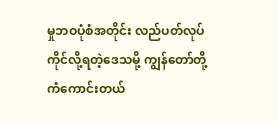မှုဘဝပုံစံအတိုင်း လည်ပတ်လုပ်ကိုင်လို့ရတဲ့ဒေသမို့ ကျွန်တော်တို့ ကံကောင်းတယ်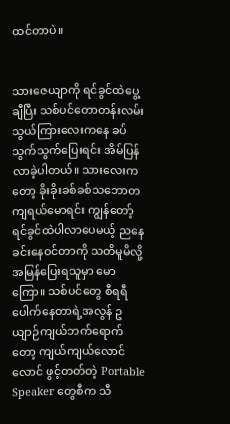ထင်တာပဲ။


သားဇေယျာကို ရင်ခွင်ထဲပွေ့ချီပြီး သစ်ပင်တောတန်းလမ်းသွယ်ကြားလေးကနေ ခပ်သွက်သွက်ပြေးရင်း အိမ်ပြန်လာခဲ့ပါတယ်။ သားလေးကတော့ ခိုးခိုးခစ်ခစ်သဘောတကျရယ်မောရင်း ကျွန်တော့်ရင်ခွင်ထဲပါလာပေမယ့် ညနေခင်းနေဝင်တာကို သတိမူမိလို့ အမြန်ပြေးရသူမှာ မောကြော။ သစ်ပင်တွေ စီရရီပေါက်နေတာရဲ့အလွန် ဥယျာဉ်ကျယ်ဘက်ရောက်တော့ ကျယ်ကျယ်လောင်လောင် ဖွင့်တတ်တဲ့ Portable Speaker တွေစီက သီ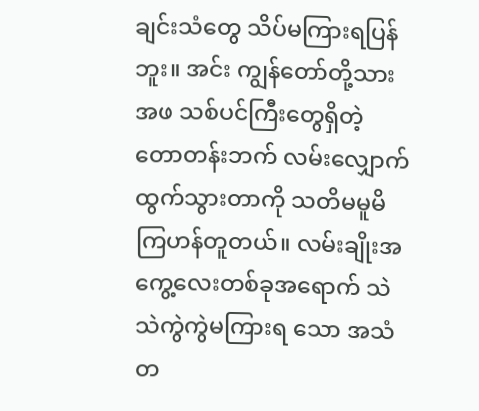ချင်းသံတွေ သိပ်မကြားရပြန်ဘူး။ အင်း ကျွန်တော်တို့သားအဖ သစ်ပင်ကြီးတွေရှိတဲ့ တောတန်းဘက် လမ်းလျှောက်ထွက်သွားတာကို သတိမမူမိကြဟန်တူတယ်။ လမ်းချိုးအကွေ့လေးတစ်ခုအရောက် သဲသဲကွဲကွဲမကြားရ သော အသံတ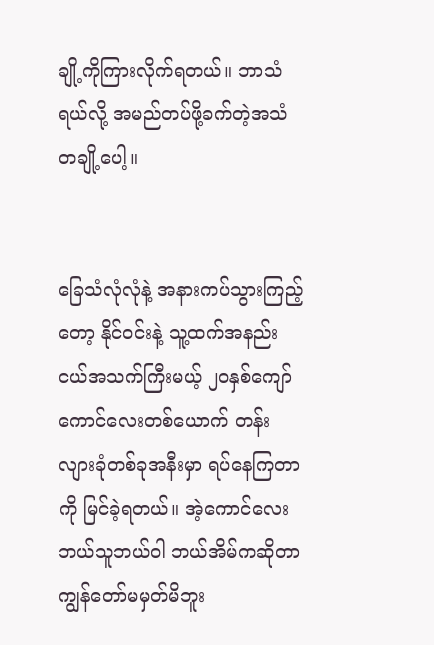ချို့ကိုကြားလိုက်ရတယ်။ ဘာသံရယ်လို့ အမည်တပ်ဖို့ခက်တဲ့အသံတချို့ပေါ့။


ခြေသံလုံလုံနဲ့ အနားကပ်သွားကြည့်တော့ နိုင်ဝင်းနဲ့ သူ့ထက်အနည်းငယ်အသက်ကြီးမယ့် ၂၀နှစ်ကျော် ကောင်လေးတစ်ယောက် တန်းလျားခုံတစ်ခုအနီးမှာ ရပ်နေကြတာကို မြင်ခဲ့ရတယ်။ အဲ့ကောင်လေး ဘယ်သူဘယ်ဝါ ဘယ်အိမ်ကဆိုတာ ကျွန်တော်မမှတ်မိဘူး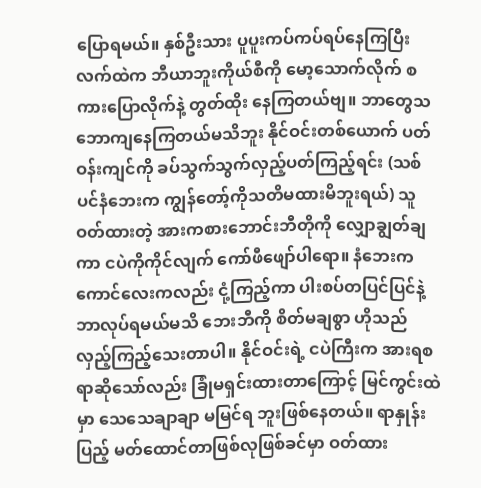ပြောရမယ်။ နှစ်ဦးသား ပူပူးကပ်ကပ်ရပ်နေကြပြီး လက်ထဲက ဘီယာဘူးကိုယ်စီကို မော့သောက်လိုက် စကားပြောလိုက်နဲ့ တွတ်ထိုး နေကြတယ်ဗျ။ ဘာတွေသဘောကျနေကြတယ်မသိဘူး နိုင်ဝင်းတစ်ယောက် ပတ်ဝန်းကျင်ကို ခပ်သွက်သွက်လှည့်ပတ်ကြည့်ရင်း (သစ်ပင်နံဘေးက ကျွန်တော့်ကိုသတိမထားမိဘူးရယ်) သူဝတ်ထားတဲ့ အားကစားဘောင်းဘီတိုကို လျှောချွတ်ချကာ ငပဲကိုကိုင်လျက် ကော်ဖီဖျော်ပါရော။ နံဘေးက ကောင်လေးကလည်း ငုံ့ကြည့်ကာ ပါးစပ်တပြင်ပြင်နဲ့ ဘာလုပ်ရမယ်မသိ ဘေးဘီကို စိတ်မချစွာ ဟိုသည် လှည့်ကြည့်သေးတာပါ။ နိုင်ဝင်းရဲ့ ငပဲကြီးက အားရစရာဆိုသော်လည်း ခြုံမရှင်းထားတာကြောင့် မြင်ကွင်းထဲမှာ သေသေချာချာ မမြင်ရ ဘူးဖြစ်နေတယ်။ ရာနှုန်းပြည့် မတ်ထောင်တာဖြစ်လုဖြစ်ခင်မှာ ဝတ်ထား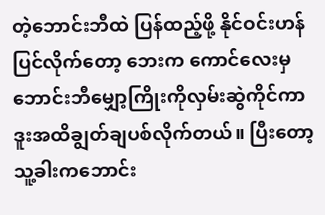တဲ့ဘောင်းဘီထဲ ပြန်ထည့်ဖို့ နိုင်ဝင်းဟန်ပြင်လိုက်တော့ ဘေးက ကောင်လေးမှ ဘောင်းဘီမျှော့ကြိုးကိုလှမ်းဆွဲကိုင်ကာ ဒူးအထိချွတ်ချပစ်လိုက်တယ်။ ပြီးတော့ သူ့ခါးကဘောင်း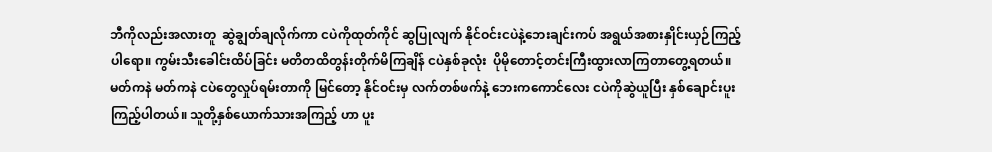ဘီကိုလည်းအလားတူ  ဆွဲချွတ်ချလိုက်ကာ ငပဲကိုထုတ်ကိုင် ဆွပြုလျက် နိုင်ဝင်းငပဲနဲ့ဘေးချင်းကပ် အရွယ်အစားနှိုင်းယှဉ်ကြည့်ပါရော။ ကွမ်းသီးခေါင်းထိပ်ခြင်း မတိတထိတွန်းတိုက်မိကြချိန် ငပဲနှစ်ခုလုံး  ပိုမိုတောင့်တင်းကြီးထွားလာကြတာတွေ့ရတယ်။ မတ်ကနဲ မတ်ကနဲ ငပဲတွေလှုပ်ရမ်းတာကို မြင်တော့ နိုင်ဝင်းမှ လက်တစ်ဖက်နဲ့ ဘေးကကောင်လေး ငပဲကိုဆွဲယူပြီး နှစ်ချောင်းပူးကြည့်ပါတယ်။ သူတို့နှစ်ယောက်သားအကြည့် ဟာ ပူး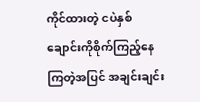ကိုင်ထားတဲ့ ငပဲနှစ်ချောင်းကိုစိုက်ကြည့်နေကြတဲ့အပြင် အချင်းချင်း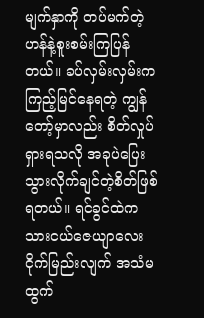မျက်နှာကို တပ်မက်တဲ့ဟန်နဲ့စူးစမ်းကြပြန်တယ်။ ခပ်လှမ်းလှမ်းက ကြည့်မြင်နေရတဲ့ ကျွန်တော့်မှာလည်း စိတ်လှုပ်ရှားရသလို အခုပဲပြေးသွားလိုက်ချင်တဲ့စိတ်ဖြစ်ရတယ်။ ရင်ခွင်ထဲက သားငယ်ဇေယျာလေး ငိုက်မြည်းလျက် အသံမထွက်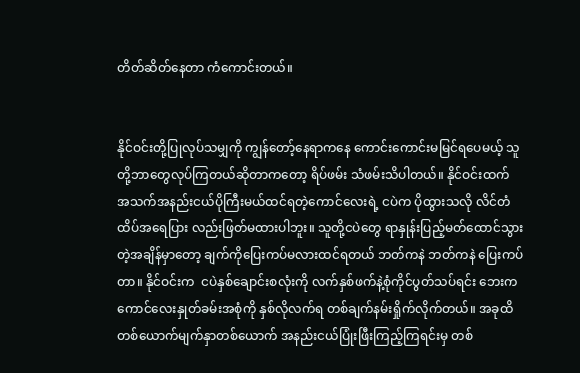တိတ်ဆိတ်နေတာ ကံကောင်းတယ်။


နိုင်ဝင်းတို့ပြုလုပ်သမျှကို ကျွန်တော့်နေရာကနေ ကောင်းကောင်းမမြင်ရပေမယ့် သူတို့ဘာတွေလုပ်ကြတယ်ဆိုတာကတော့ ရိပ်ဖမ်း သံဖမ်းသိပါတယ်။ နိုင်ဝင်းထက် အသက်အနည်းငယ်ပိုကြီးမယ်ထင်ရတဲ့ကောင်လေးရဲ့ ငပဲက ပိုထွားသလို လိင်တံထိပ်အရေပြား လည်းဖြတ်မထားပါဘူး။ သူတို့ငပဲတွေ ရာနှုန်းပြည့်မတ်ထောင်သွားတဲ့အချိန်မှာတော့ ချက်ကိုပြေးကပ်မလားထင်ရတယ် ဘတ်ကနဲ ဘတ်ကနဲ ပြေးကပ်တာ။ နိုင်ဝင်းက  ငပဲနှစ်ချောင်းစလုံးကို လက်နှစ်ဖက်နဲ့စုံကိုင်ပွတ်သပ်ရင်း ဘေးကကောင်လေးနှုတ်ခမ်းအစုံကို နှစ်လိုလက်ရ တစ်ချက်နမ်းရှိုက်လိုက်တယ်။ အခုထိ တစ်ယောက်မျက်နှာတစ်ယောက် အနည်းငယ်ပြုံးဖြီးကြည့်ကြရင်းမှ တစ်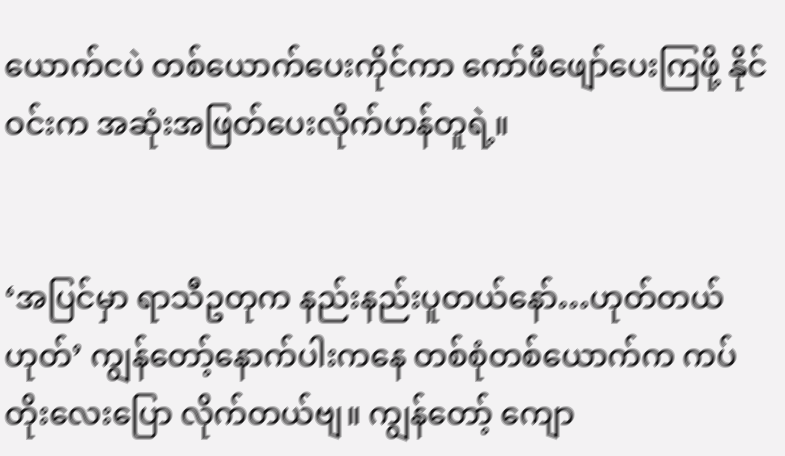ယောက်ငပဲ တစ်ယောက်ပေးကိုင်ကာ ကော်ဖီဖျော်ပေးကြဖို့ နိုင်ဝင်းက အဆုံးအဖြတ်ပေးလိုက်ဟန်တူရဲ့။


‘အပြင်မှာ ရာသီဥတုက နည်းနည်းပူတယ်နော်…ဟုတ်တယ်ဟုတ်’ ကျွန်တော့်နောက်ပါးကနေ တစ်စုံတစ်ယောက်က ကပ်တိုးလေးပြော လိုက်တယ်ဗျ။ ကျွန်တော့် ကျော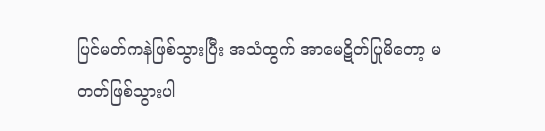ပြင်မတ်ကနဲဖြစ်သွားပြီး အသံထွက် အာမေဋိတ်ပြုမိတော့ မတတ်ဖြစ်သွားပါ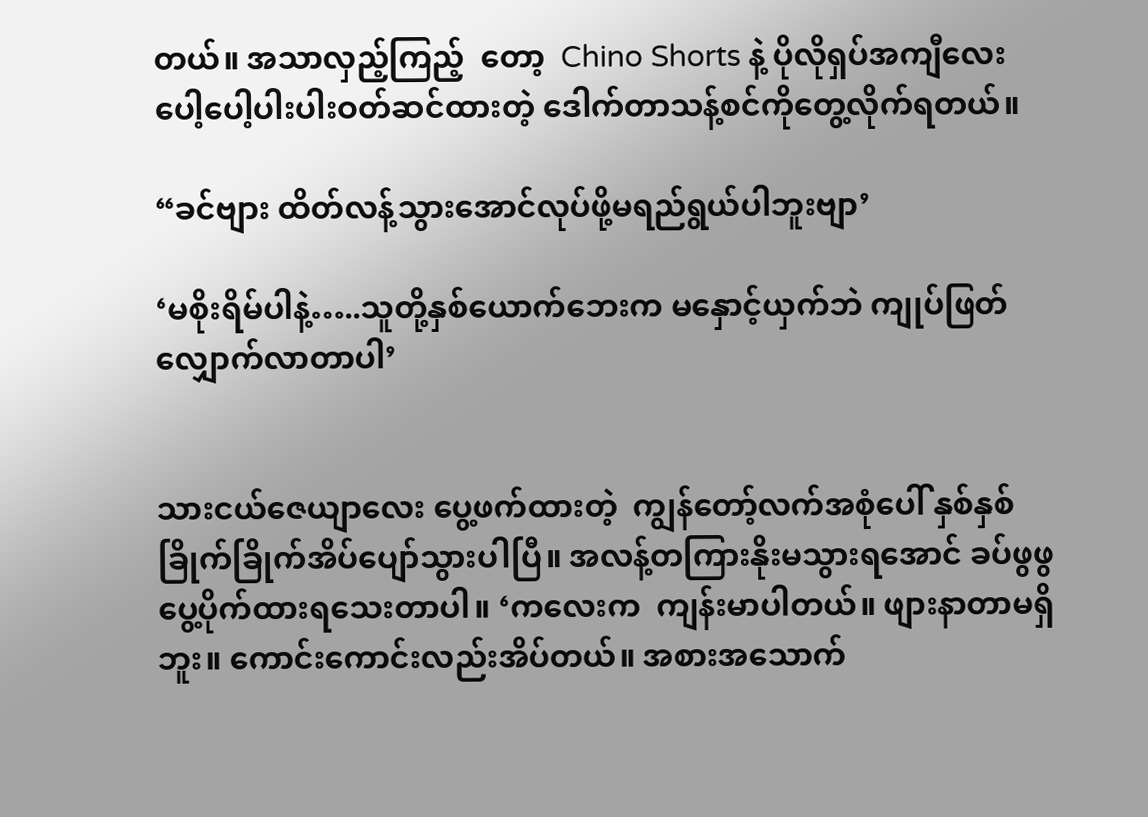တယ်။ အသာလှည့်ကြည့်  တော့  Chino Shorts နဲ့ ပိုလိုရှပ်အကျီလေး ပေါ့ပေါ့ပါးပါးဝတ်ဆင်ထားတဲ့ ဒေါက်တာသန့်စင်ကိုတွေ့လိုက်ရတယ်။

“ခင်ဗျား ထိတ်လန့်သွားအောင်လုပ်ဖို့မရည်ရွယ်ပါဘူးဗျာ’

‘မစိုးရိမ်ပါနဲ့…..သူတို့နှစ်ယောက်ဘေးက မနှောင့်ယှက်ဘဲ ကျုပ်ဖြတ်လျှောက်လာတာပါ’


သားငယ်ဇေယျာလေး ပွေ့ဖက်ထားတဲ့  ကျွန်တော့်လက်အစုံပေါ် နှစ်နှစ်ခြိုက်ခြိုက်အိပ်ပျော်သွားပါပြီ။ အလန့်တကြားနိုးမသွားရအောင် ခပ်ဖွဖွပွေ့ပိုက်ထားရသေးတာပါ။ ‘ကလေးက  ကျန်းမာပါတယ်။ ဖျားနာတာမရှိဘူး။ ကောင်းကောင်းလည်းအိပ်တယ်။ အစားအသောက်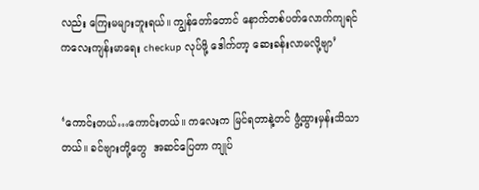လည်း ကြေးမများဘူးရယ်။ ကျွန်တော်တောင် နောက်တစ်ပတ်လောက်ကျရင် ကလေးကျန်းမာရေး checkup လုပ်ဖို့ ဒေါက်တာ့ ဆေးခန်းလာမလို့ဗျာ’


‘ကောင်းတယ်…ကောင်းတယ်။ ကလေးက မြင်ရတာနဲ့တင် ဖွံ့ထွားမှန်းသိသာတယ်။ ခင်ဗျားတို့တွေ  အဆင်ပြေတာ ကျုပ်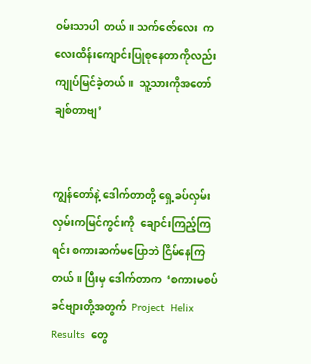ဝမ်းသာပါ  တယ်။ သက်ဇော်လေး  ကလေးထိန်းကျောင်းပြုစုနေတာကိုလည်း ကျုပ်မြင်ခဲ့တယ်။  သူ့သားကိုအတော်ချစ်တာဗျ’


ကျွန်တော်နဲ့ ဒေါက်တာတို့ ရှေ့ခပ်လှမ်းလှမ်းကမြင်ကွင်းကို  ချောင်းကြည့်ကြရင်း စကားဆက်မပြောဘဲ ငြိမ်နေကြတယ်။ ပြီးမှ ဒေါက်တာက  ‘စကားမစပ်  ခင်ဗျားတို့အတွက်  Project  Helix  Results  တွေ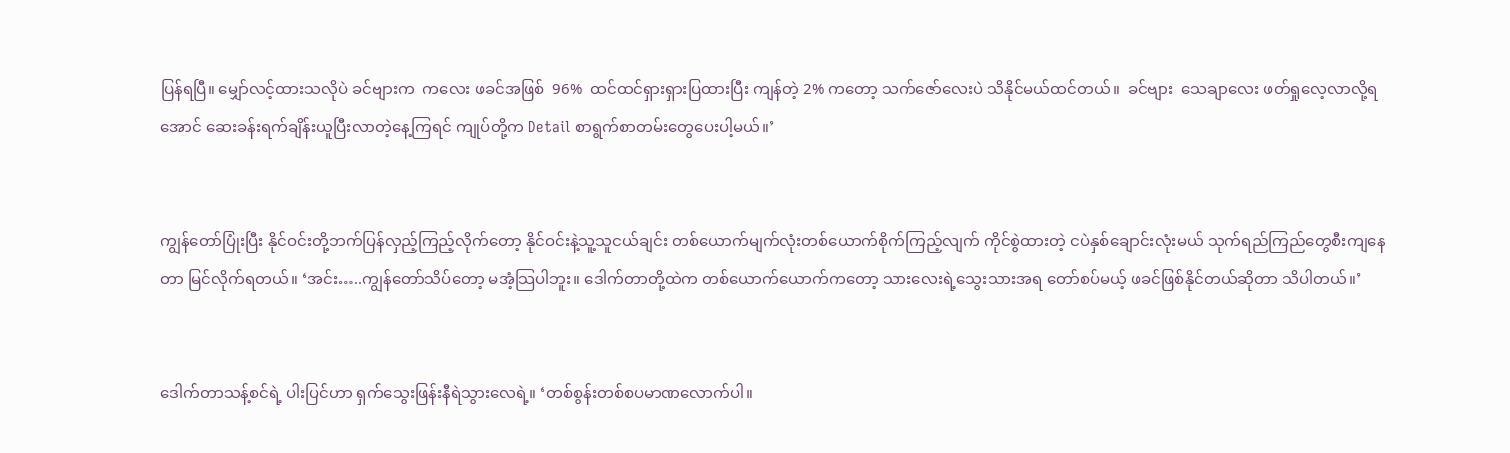ပြန်ရပြီ။ မျှော်လင့်ထားသလိုပဲ ခင်ဗျားက  ကလေး ဖခင်အဖြစ်  96%  ထင်ထင်ရှားရှားပြထားပြီး ကျန်တဲ့ 2% ကတော့ သက်ဇော်လေးပဲ သိနိုင်မယ်ထင်တယ်။  ခင်ဗျား  သေချာလေး ဖတ်ရှုလေ့လာလို့ရအောင် ဆေးခန်းရက်ချိန်းယူပြီးလာတဲ့နေ့ကြရင် ကျုပ်တို့က Detail စာရွက်စာတမ်းတွေပေးပါ့မယ်။’


ကျွန်တော်ပြုံးပြီး နိုင်ဝင်းတို့ဘက်ပြန်လှည့်ကြည့်လိုက်တော့ နိုင်ဝင်းနဲ့သူ့သူငယ်ချင်း တစ်ယောက်မျက်လုံးတစ်ယောက်စိုက်ကြည့်လျက် ကိုင်စွဲထားတဲ့ ငပဲနှစ်ချောင်းလုံးမယ် သုက်ရည်ကြည်တွေစီးကျနေတာ မြင်လိုက်ရတယ်။ ‘အင်း…..ကျွန်တော်သိပ်တော့ မအံ့သြပါဘူး။ ဒေါက်တာတို့ထဲက တစ်ယောက်ယောက်ကတော့ သားလေးရဲ့သွေးသားအရ တော်စပ်မယ့် ဖခင်ဖြစ်နိုင်တယ်ဆိုတာ သိပါတယ်။’


ဒေါက်တာသန့်စင်ရဲ့ ပါးပြင်ဟာ ရှက်သွေးဖြန်းနီရဲသွားလေရဲ့။ ‘တစ်စွန်းတစ်စပမာဏလောက်ပါ။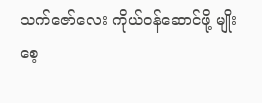သက်ဇော်လေး ကိုယ်ဝန်ဆောင်ဖို့ မျိုးစေ့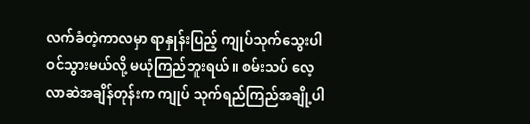လက်ခံတဲ့ကာလမှာ ရာနှုန်းပြည့် ကျုပ်သုက်သွေးပါဝင်သွားမယ်လို့ မယုံကြည်ဘူးရယ်။ စမ်းသပ် လေ့လာဆဲအချိန်တုန်းက ကျုပ် သုက်ရည်ကြည်အချို့ပါ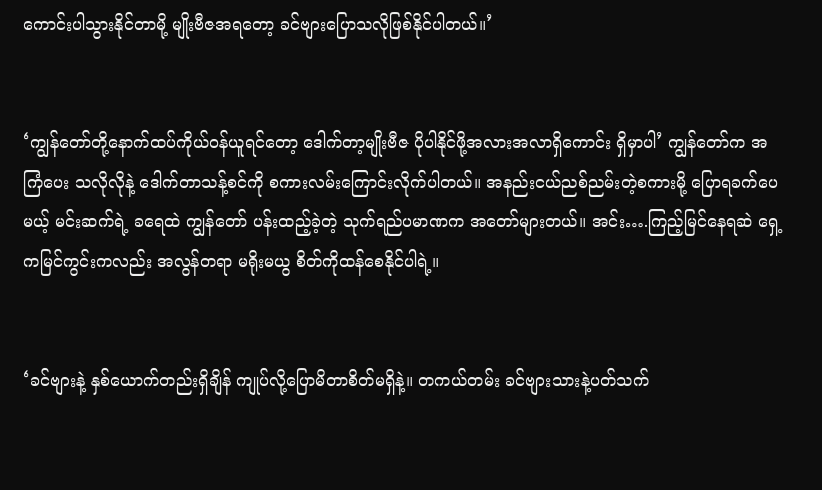ကောင်းပါသွားနိုင်တာမို့ မျိုးဗီဇအရတော့ ခင်ဗျားပြောသလိုဖြစ်နိုင်ပါတယ်။’


‘ကျွန်တော်တို့နောက်ထပ်ကိုယ်ဝန်ယူရင်တော့ ဒေါက်တာ့မျိုးဗီဇ ပိုပါနိုင်ဖို့အလားအလာရှိကောင်း ရှိမှာပါ’ ကျွန်တော်က အကြံပေး သလိုလိုနဲ့ ဒေါက်တာသန့်စင်ကို စကားလမ်းကြောင်းလိုက်ပါတယ်။ အနည်းငယ်ညစ်ညမ်းတဲ့စကားမို့ ပြောရခက်ပေမယ့် မင်းဆက်ရဲ့ ခရေထဲ ကျွန်တော် ပန်းထည့်ခဲ့တဲ့ သုက်ရည်ပမာဏက အတော်များတယ်။ အင်း….ကြည့်မြင်နေရဆဲ ရှေ့ကမြင်ကွင်းကလည်း အလွန်တရာ မရိုးမယွ စိတ်ကိုထန်စေနိုင်ပါရဲ့။


‘ခင်ဗျားနဲ့ နှစ်ယောက်တည်းရှိချိန် ကျုပ်လို့ပြောမိတာစိတ်မရှိနဲ့။ တကယ်တမ်း ခင်ဗျားသားနဲ့ပတ်သက်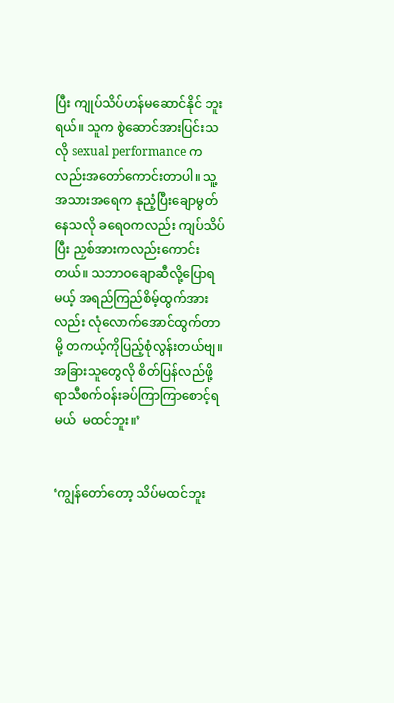ပြီး ကျုပ်သိပ်ဟန်မဆောင်နိုင် ဘူးရယ်။ သူက စွဲဆောင်အားပြင်းသလို sexual performance ကလည်းအတော်ကောင်းတာပါ။ သူ့အသားအရေက နုညံ့ပြီးချောမွတ် နေသလို ခရေဝကလည်း ကျပ်သိပ်ပြီး ညှစ်အားကလည်းကောင်းတယ်။ သဘာဝချောဆီလို့ပြောရမယ့် အရည်ကြည်စိမ့်ထွက်အားလည်း လုံလောက်အောင်ထွက်တာမို့ တကယ့်ကိုပြည့်စုံလွန်းတယ်ဗျ။ အခြားသူတွေလို စိတ်ပြန်လည်ဖို့ ရာသီစက်ဝန်းခပ်ကြာကြာစောင့်ရမယ်  မထင်ဘူး။’


‘ကျွန်တော်တော့ သိပ်မထင်ဘူး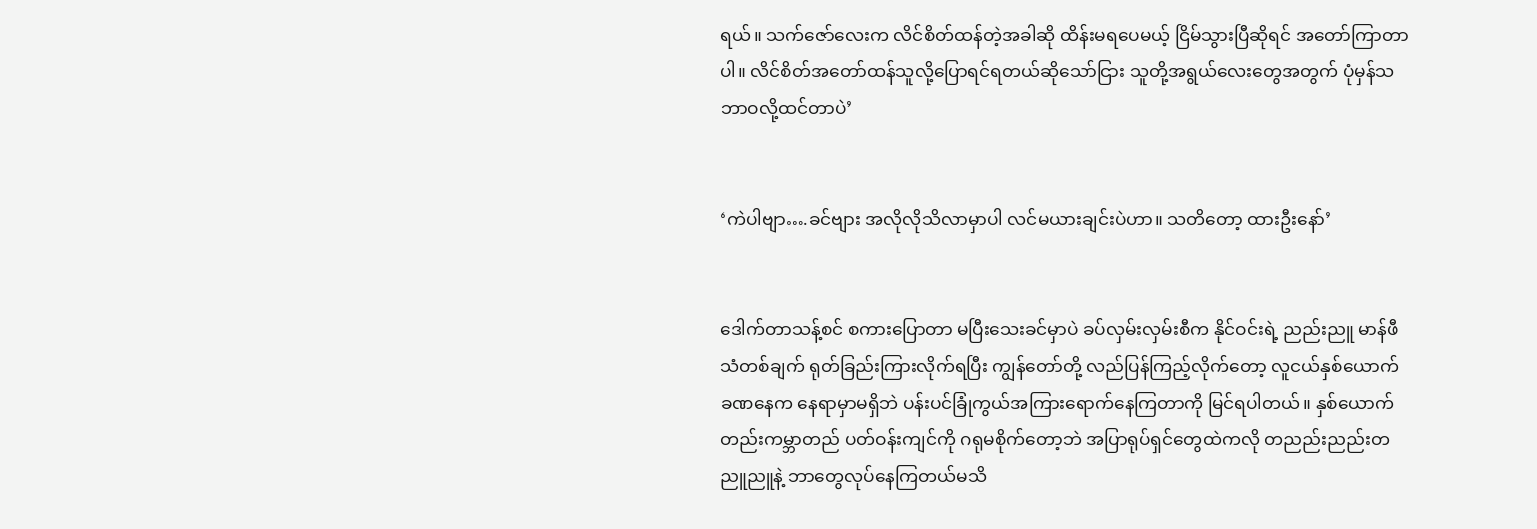ရယ်။ သက်ဇော်လေးက လိင်စိတ်ထန်တဲ့အခါဆို ထိန်းမရပေမယ့် ငြိမ်သွားပြီဆိုရင် အတော်ကြာတာပါ။ လိင်စိတ်အတော်ထန်သူလို့ပြောရင်ရတယ်ဆိုသော်ငြား သူတို့အရွယ်လေးတွေအတွက် ပုံမှန်သဘာဝလို့ထင်တာပဲ’


‘ကဲပါဗျာ….ခင်ဗျား အလိုလိုသိလာမှာပါ လင်မယားချင်းပဲဟာ။ သတိတော့ ထားဦးနော်’


ဒေါက်တာသန့်စင် စကားပြောတာ မပြီးသေးခင်မှာပဲ ခပ်လှမ်းလှမ်းစီက နိုင်ဝင်းရဲ့ ညည်းညူ မာန်ဖီသံတစ်ချက် ရုတ်ခြည်းကြားလိုက်ရပြီး ကျွန်တော်တို့ လည်ပြန်ကြည့်လိုက်တော့ လူငယ်နှစ်ယောက် ခဏနေက နေရာမှာမရှိဘဲ ပန်းပင်ခြုံကွယ်အကြားရောက်နေကြတာကို မြင်ရပါတယ်။ နှစ်ယောက်တည်းကမ္ဘာတည် ပတ်ဝန်းကျင်ကို ဂရုမစိုက်တော့ဘဲ အပြာရုပ်ရှင်တွေထဲကလို တညည်းညည်းတညူညူနဲ့ ဘာတွေလုပ်နေကြတယ်မသိ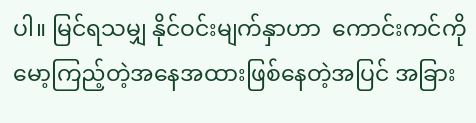ပါ။ မြင်ရသမျှ နိုင်ဝင်းမျက်နှာဟာ  ကောင်းကင်ကိုမော့ကြည့်တဲ့အနေအထားဖြစ်နေတဲ့အပြင် အခြား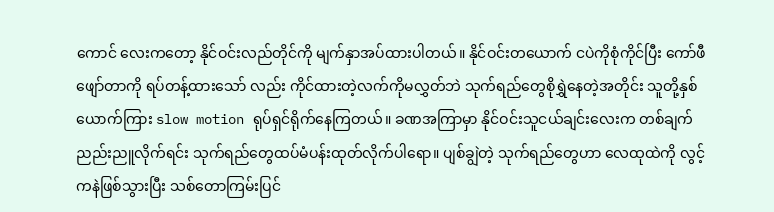ကောင် လေးကတော့ နိုင်ဝင်းလည်တိုင်ကို မျက်နှာအပ်ထားပါတယ်။ နိုင်ဝင်းတယောက် ငပဲကိုစုံကိုင်ပြီး ကော်ဖီဖျော်တာကို ရပ်တန့်ထားသော် လည်း ကိုင်ထားတဲ့လက်ကိုမလွှတ်ဘဲ သုက်ရည်တွေစိုရွှဲနေတဲ့အတိုင်း သူတို့နှစ်ယောက်ကြား slow motion ရုပ်ရှင်ရိုက်နေကြတယ်။ ခဏအကြာမှာ နိုင်ဝင်းသူငယ်ချင်းလေးက တစ်ချက်ညည်းညူလိုက်ရင်း သုက်ရည်တွေထပ်မံပန်းထုတ်လိုက်ပါရော။ ပျစ်ချွဲတဲ့ သုက်ရည်တွေဟာ လေထုထဲကို လွင့်ကနဲဖြစ်သွားပြီး သစ်တောကြမ်းပြင်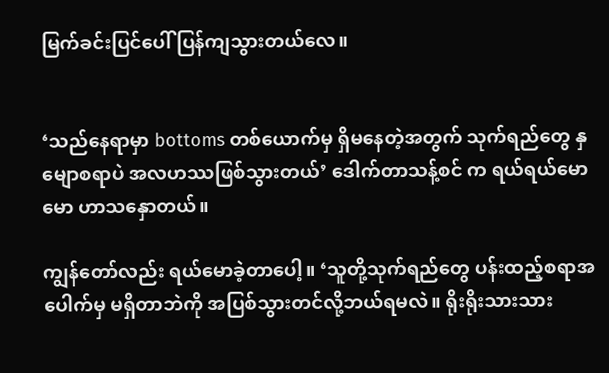မြက်ခင်းပြင်ပေါ် ပြန်ကျသွားတယ်လေ။


‘သည်နေရာမှာ bottoms တစ်ယောက်မှ ရှိမနေတဲ့အတွက် သုက်ရည်တွေ နှမျောစရာပဲ အလဟဿဖြစ်သွားတယ်’ ဒေါက်တာသန့်စင် က ရယ်ရယ်မောမော ဟာသနှောတယ်။

ကျွန်တော်လည်း ရယ်မောခဲ့တာပေါ့။ ‘သူတို့သုက်ရည်တွေ ပန်းထည့်စရာအပေါက်မှ မရှိတာဘဲကို အပြစ်သွားတင်လို့ဘယ်ရမလဲ။ ရိုးရိုးသားသား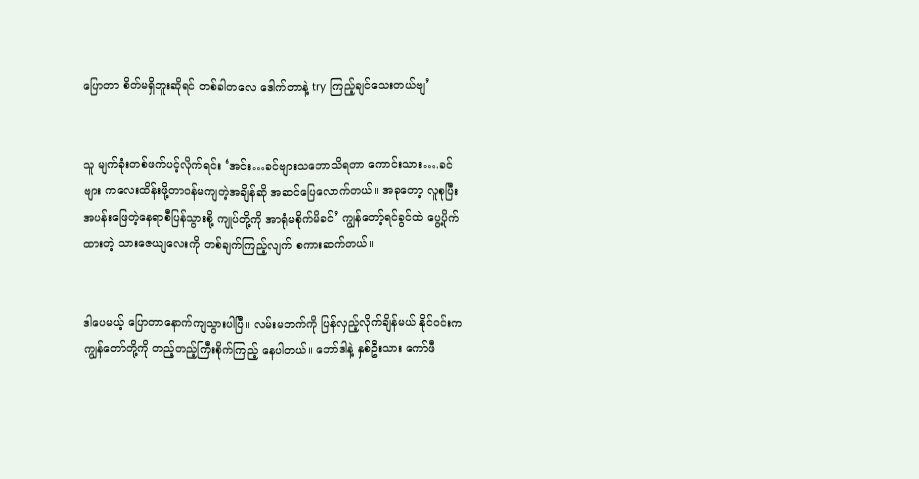ပြောတာ စိတ်မရှိဘူးဆိုရင် တစ်ခါတလေ ဒေါက်တာနဲ့ try ကြည့်ချင်သေးတယ်ဗျ’


သူ မျက်ခုံးတစ်ဖက်ပင့်လိုက်ရင်း ‘အင်း…ခင်ဗျားသဘောသိရတာ ကောင်းသား….ခင်ဗျား ကလေးထိန်းဖို့တာဝန်မကျတဲ့အချိန်ဆို အဆင်ပြေလောက်တယ်။ အခုတော့ လူစုပြီး အပန်းဖြေတဲ့နေရာစီပြန်သွားစို့ ကျုပ်တို့ကို အာရုံမစိုက်မိခင်’ ကျွန်တော့်ရင်ခွင်ထဲ ပွေ့ပိုက်ထားတဲ့ သားဇေယျလေးကို တစ်ချက်ကြည့်လျက် စကားဆက်တယ်။


ဒါပေမယ့် ပြောတာနောက်ကျသွားပါပြီ။ လမ်းမဘက်ကို ပြန်လှည့်လိုက်ချိန်မယ် နိုင်ဝင်းက ကျွန်တော်တို့ကို တည့်တည့်ကြီးစိုက်ကြည့် နေပါတယ်။ ဘော်ဒါနဲ့ နှစ်ဦးသား ကော်ဖီ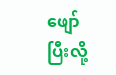ဖျော်ပြီးလို့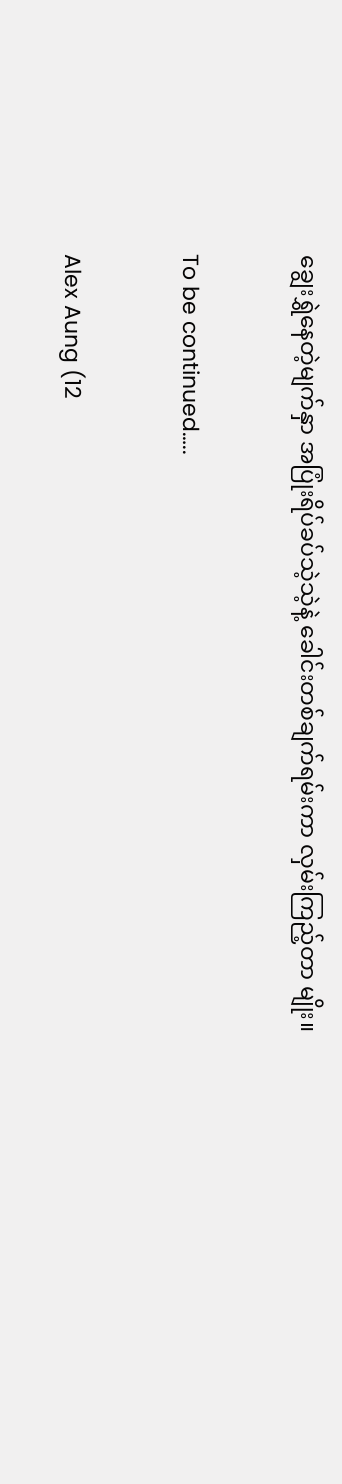ချွေးရွှဲနေတဲ့မျက်နှာ အပြုံးရိပ်ခပ်သဲ့သဲ့နဲ့ ခေါင်းတစ်ချက်ရမ်းကာ လှမ်းကြည့်တာ မျိုး။


To be continued…..


Alex Aung (12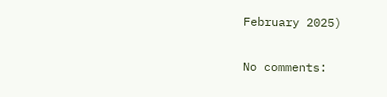February 2025)

No comments: